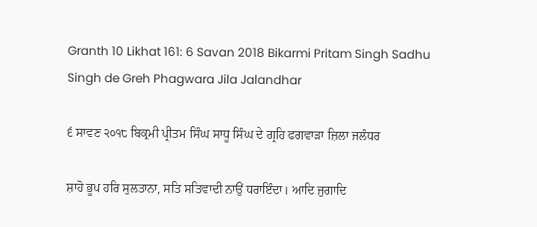Granth 10 Likhat 161: 6 Savan 2018 Bikarmi Pritam Singh Sadhu Singh de Greh Phagwara Jila Jalandhar

੬ ਸਾਵਣ ੨੦੧੮ ਬਿਕ੍ਰਮੀ ਪ੍ਰੀਤਮ ਸਿੰਘ ਸਾਧੂ ਸਿੰਘ ਦੇ ਗ੍ਰਹਿ ਫਗਵਾੜਾ ਜ਼ਿਲਾ ਜਲੰਧਰ

ਸ਼ਾਹੋ ਭੂਪ ਹਰਿ ਸੁਲਤਾਨਾ, ਸਤਿ ਸਤਿਵਾਦੀ ਨਾਉਂ ਧਰਾਇੰਦਾ। ਆਦਿ ਜੁਗਾਦਿ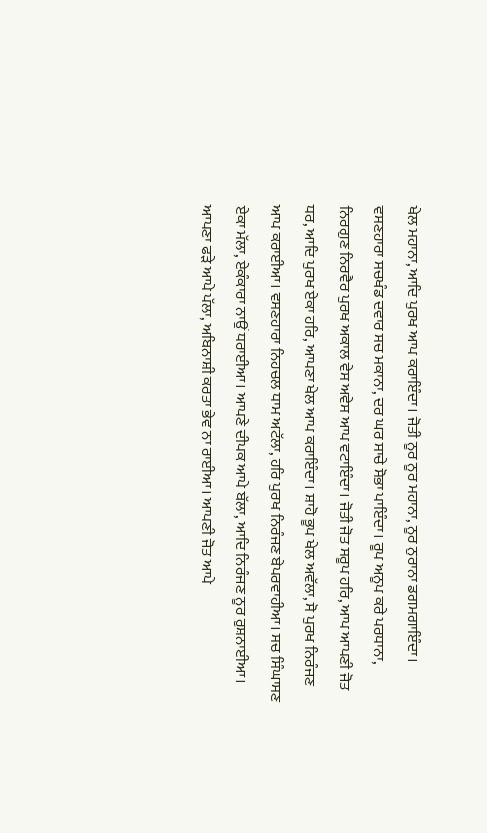ਖੇਲ ਮਹਾਨਾ, ਆਦਿ ਪੁਰਖ ਆਪ ਕਰਾਇੰਦਾ। ਜੋਤੀ ਨੂਰ ਨੂਰ ਮਹਾਨਾ, ਨੂਰ ਨੁਰਾਨਾ ਡਗਮਗਾਇੰਦਾ। ਵਸਣਹਾਰਾ ਸਚਖੰਡ ਦਵਾਰ ਸਚ ਮਕਾਨਾ, ਦਰ ਘਰ ਸਾਚੇ ਸੋਭਾ ਪਾਇੰਦਾ। ਰੂਪ ਅਨੂਪ ਕਰੇ ਪਰਧਾਨਾ, ਨਿਰਗੁਣ ਨਿਰਵੈਰ ਪੁਰਖ ਅਕਾਲ ਵੇਸ ਅਵੇਸ ਆਪ ਵਟਾਇੰਦਾ। ਜੋਤੀ ਜੋਤ ਸਰੂਪ ਹਰਿ, ਆਪ ਆਪਣੀ ਜੋਤ ਧਰ, ਆਦਿ ਪੁਰਖ ਏਕਾ ਹਰਿ, ਆਪਣਾ ਖੇਲ ਆਪ ਕਰਾਇੰਦਾ। ਸ਼ਾਹੋ ਭੂਪ ਖੇਲ ਅਵੱਲਾ, ਸੋ ਪੁਰਖ ਨਿਰੰਜਣ ਆਪ ਕਰਾਈਆ। ਵਸਣਹਾਰਾ ਨਿਹਚਲ ਧਾਮ ਅਟੱਲਾ, ਹਰਿ ਪੁਰਖ ਨਿਰੰਜਣ ਬੇਪਰਵਾਹੀਆ। ਸਚ ਸਿੰਘਾਸਣ ਏਕਾ ਮੱਲਾ, ਏਕੰਕਾਰਾ ਨਾਉਂ ਧਰਾਈਆ। ਆਪਣੇ ਦੀਪਕ ਆਪੇ ਬੱਲਾ, ਆਦਿ ਨਿਰੰਜਣ ਨੂਰ ਰੁਸ਼ਨਾਈਆ। ਆਪਣਾ ਫੜੇ ਆਪੇ ਪੱਲਾ, ਅਬਿਨਾਸ਼ੀ ਕਰਤਾ ਭੇਵ ਨਾ ਰਾਈਆ। ਆਪਣੀ ਜੋਤ ਆਪੇ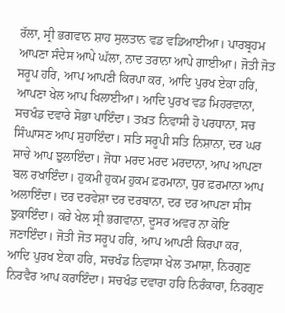ਰੱਲਾ, ਸ੍ਰੀ ਭਗਵਾਨ ਸ਼ਾਹ ਸੁਲਤਾਨ ਵਡ ਵਡਿਆਈਆ। ਪਾਰਬ੍ਰਹਮ ਆਪਣਾ ਸੰਦੇਸ ਆਪੇ ਘੱਲਾ, ਨਾਦ ਤਰਾਨਾ ਆਪੇ ਗਾਈਆ। ਜੋਤੀ ਜੋਤ ਸਰੂਪ ਹਰਿ, ਆਪ ਆਪਣੀ ਕਿਰਪਾ ਕਰ, ਆਦਿ ਪੁਰਖ ਏਕਾ ਹਰਿ, ਆਪਣਾ ਖੇਲ ਆਪ ਖਿਲਾਈਆ। ਆਦਿ ਪੁਰਖ ਵਡ ਮਿਹਰਵਾਨਾ, ਸਚਖੰਡ ਦਵਾਰੇ ਸੋਭਾ ਪਾਇੰਦਾ। ਤਖ਼ਤ ਨਿਵਾਸੀ ਹੋ ਪਰਧਾਨਾ, ਸਚ ਸਿੰਘਾਸਣ ਆਪ ਸੁਹਾਇੰਦਾ। ਸਤਿ ਸਰੂਪੀ ਸਤਿ ਨਿਸ਼ਾਨਾ, ਦਰ ਘਰ ਸਾਚੇ ਆਪ ਝੁਲਾਇੰਦਾ। ਜੋਧਾ ਮਰਦ ਮਰਦ ਮਰਦਾਨਾ, ਆਪ ਆਪਣਾ ਬਲ ਰਖਾਇੰਦਾ। ਹੁਕਮੀ ਹੁਕਮ ਹੁਕਮ ਫ਼ਰਮਾਨਾ, ਧੁਰ ਫ਼ਰਮਾਨਾ ਆਪ ਅਲਾਇੰਦਾ। ਦਰ ਦਰਵੇਸ਼ਾ ਦਰ ਦਰਬਾਨਾ, ਦਰ ਦਰ ਆਪਣਾ ਸੀਸ ਝੁਕਾਇੰਦਾ। ਕਰੇ ਖੇਲ ਸ੍ਰੀ ਭਗਵਾਨਾ, ਦੂਸਰ ਅਵਰ ਨਾ ਕੋਇ ਜਣਾਇੰਦਾ। ਜੋਤੀ ਜੋਤ ਸਰੂਪ ਹਰਿ, ਆਪ ਆਪਣੀ ਕਿਰਪਾ ਕਰ, ਆਦਿ ਪੁਰਖ ਏਕਾ ਹਰਿ, ਸਚਖੰਡ ਨਿਵਾਸਾ ਖੇਲ ਤਮਾਸ਼ਾ, ਨਿਰਗੁਣ ਨਿਰਵੈਰ ਆਪ ਕਰਾਇੰਦਾ। ਸਚਖੰਡ ਦਵਾਰਾ ਹਰਿ ਨਿਰੰਕਾਰਾ, ਨਿਰਗੁਣ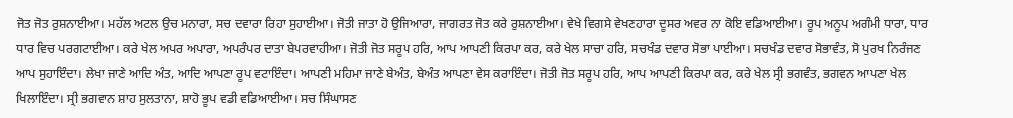ਜੋਤ ਜੋਤ ਰੁਸ਼ਨਾਈਆ। ਮਹੱਲ ਅਟਲ ਉਚ ਮਨਾਰਾ, ਸਚ ਦਵਾਰਾ ਰਿਹਾ ਸੁਹਾਈਆ। ਜੋਤੀ ਜਾਤਾ ਹੋ ਉਜਿਆਰਾ, ਜਾਗਰਤ ਜੋਤ ਕਰੇ ਰੁਸ਼ਨਾਈਆ। ਵੇਖੇ ਵਿਗਸੇ ਵੇਖਣਹਾਰਾ ਦੂਸਰ ਅਵਰ ਨਾ ਕੋਇ ਵਡਿਆਈਆ। ਰੂਪ ਅਨੂਪ ਅਗੰਮੀ ਧਾਰਾ, ਧਾਰ ਧਾਰ ਵਿਚ ਪਰਗਟਾਈਆ। ਕਰੇ ਖੇਲ ਅਪਰ ਅਪਾਰਾ, ਅਪਰੰਪਰ ਦਾਤਾ ਬੇਪਰਵਾਹੀਆ। ਜੋਤੀ ਜੋਤ ਸਰੂਪ ਹਰਿ, ਆਪ ਆਪਣੀ ਕਿਰਪਾ ਕਰ, ਕਰੇ ਖੇਲ ਸਾਚਾ ਹਰਿ, ਸਚਖੰਡ ਦਵਾਰ ਸੋਭਾ ਪਾਈਆ। ਸਚਖੰਡ ਦਵਾਰ ਸੋਭਾਵੰਤ, ਸੋ ਪੁਰਖ ਨਿਰੰਜਣ ਆਪ ਸੁਹਾਇੰਦਾ। ਲੇਖਾ ਜਾਣੇ ਆਦਿ ਅੰਤ, ਆਦਿ ਆਪਣਾ ਰੂਪ ਵਟਾਇੰਦਾ। ਆਪਣੀ ਮਹਿਮਾ ਜਾਣੇ ਬੇਅੰਤ, ਬੇਅੰਤ ਆਪਣਾ ਵੇਸ ਕਰਾਇੰਦਾ। ਜੋਤੀ ਜੋਤ ਸਰੂਪ ਹਰਿ, ਆਪ ਆਪਣੀ ਕਿਰਪਾ ਕਰ, ਕਰੇ ਖੇਲ ਸ੍ਰੀ ਭਗਵੰਤ, ਭਗਵਨ ਆਪਣਾ ਖੇਲ ਖਿਲਾਇੰਦਾ। ਸ੍ਰੀ ਭਗਵਾਨ ਸ਼ਾਹ ਸੁਲਤਾਨਾ, ਸ਼ਾਹੋ ਭੂਪ ਵਡੀ ਵਡਿਆਈਆ। ਸਚ ਸਿੰਘਾਸਣ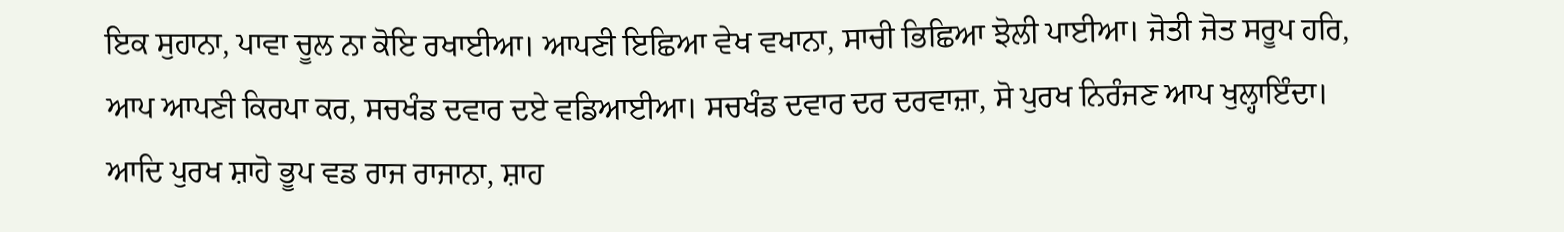ਇਕ ਸੁਹਾਨਾ, ਪਾਵਾ ਚੂਲ ਨਾ ਕੋਇ ਰਖਾਈਆ। ਆਪਣੀ ਇਛਿਆ ਵੇਖ ਵਖਾਨਾ, ਸਾਚੀ ਭਿਛਿਆ ਝੋਲੀ ਪਾਈਆ। ਜੋਤੀ ਜੋਤ ਸਰੂਪ ਹਰਿ, ਆਪ ਆਪਣੀ ਕਿਰਪਾ ਕਰ, ਸਚਖੰਡ ਦਵਾਰ ਦਏ ਵਡਿਆਈਆ। ਸਚਖੰਡ ਦਵਾਰ ਦਰ ਦਰਵਾਜ਼ਾ, ਸੋ ਪੁਰਖ ਨਿਰੰਜਣ ਆਪ ਖੁਲ੍ਹਾਇੰਦਾ। ਆਦਿ ਪੁਰਖ ਸ਼ਾਹੋ ਭੂਪ ਵਡ ਰਾਜ ਰਾਜਾਨਾ, ਸ਼ਾਹ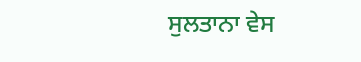ਸੁਲਤਾਨਾ ਵੇਸ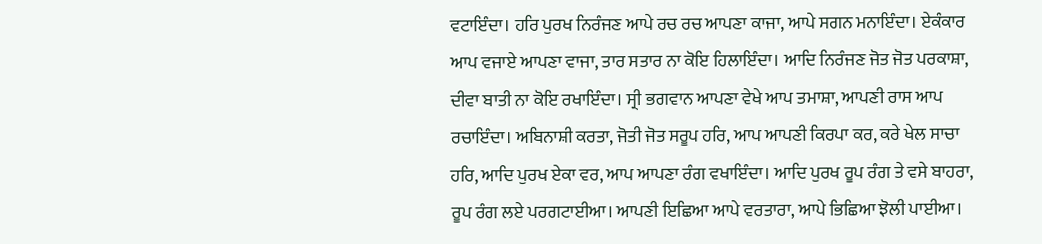ਵਟਾਇੰਦਾ। ਹਰਿ ਪੁਰਖ ਨਿਰੰਜਣ ਆਪੇ ਰਚ ਰਚ ਆਪਣਾ ਕਾਜਾ, ਆਪੇ ਸਗਨ ਮਨਾਇੰਦਾ। ਏਕੰਕਾਰ ਆਪ ਵਜਾਏ ਆਪਣਾ ਵਾਜਾ, ਤਾਰ ਸਤਾਰ ਨਾ ਕੋਇ ਹਿਲਾਇੰਦਾ। ਆਦਿ ਨਿਰੰਜਣ ਜੋਤ ਜੋਤ ਪਰਕਾਸ਼ਾ, ਦੀਵਾ ਬਾਤੀ ਨਾ ਕੋਇ ਰਖਾਇੰਦਾ। ਸ੍ਰੀ ਭਗਵਾਨ ਆਪਣਾ ਵੇਖੇ ਆਪ ਤਮਾਸ਼ਾ, ਆਪਣੀ ਰਾਸ ਆਪ ਰਚਾਇੰਦਾ। ਅਬਿਨਾਸ਼ੀ ਕਰਤਾ, ਜੋਤੀ ਜੋਤ ਸਰੂਪ ਹਰਿ, ਆਪ ਆਪਣੀ ਕਿਰਪਾ ਕਰ, ਕਰੇ ਖੇਲ ਸਾਚਾ ਹਰਿ, ਆਦਿ ਪੁਰਖ ਏਕਾ ਵਰ, ਆਪ ਆਪਣਾ ਰੰਗ ਵਖਾਇੰਦਾ। ਆਦਿ ਪੁਰਖ ਰੂਪ ਰੰਗ ਤੇ ਵਸੇ ਬਾਹਰਾ, ਰੂਪ ਰੰਗ ਲਏ ਪਰਗਟਾਈਆ। ਆਪਣੀ ਇਛਿਆ ਆਪੇ ਵਰਤਾਰਾ, ਆਪੇ ਭਿਛਿਆ ਝੋਲੀ ਪਾਈਆ।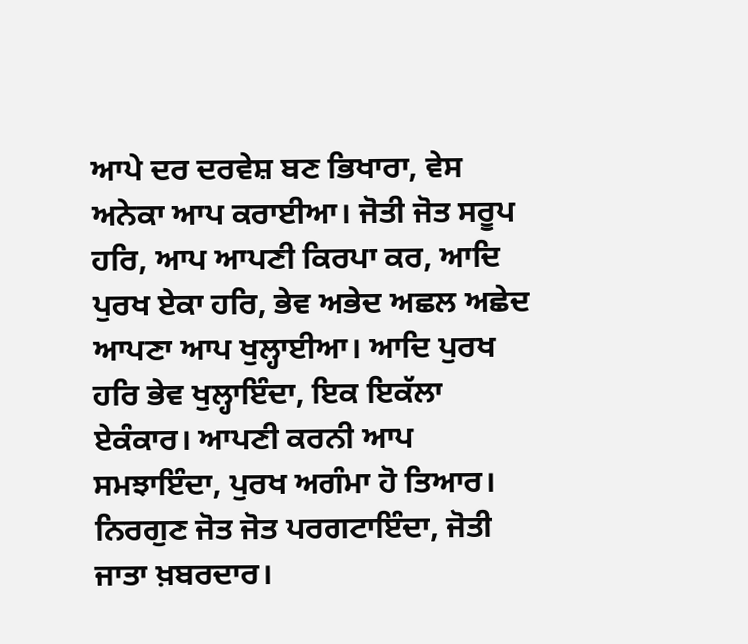ਆਪੇ ਦਰ ਦਰਵੇਸ਼ ਬਣ ਭਿਖਾਰਾ, ਵੇਸ ਅਨੇਕਾ ਆਪ ਕਰਾਈਆ। ਜੋਤੀ ਜੋਤ ਸਰੂਪ ਹਰਿ, ਆਪ ਆਪਣੀ ਕਿਰਪਾ ਕਰ, ਆਦਿ ਪੁਰਖ ਏਕਾ ਹਰਿ, ਭੇਵ ਅਭੇਦ ਅਛਲ ਅਛੇਦ ਆਪਣਾ ਆਪ ਖੁਲ੍ਹਾਈਆ। ਆਦਿ ਪੁਰਖ ਹਰਿ ਭੇਵ ਖੁਲ੍ਹਾਇੰਦਾ, ਇਕ ਇਕੱਲਾ ਏਕੰਕਾਰ। ਆਪਣੀ ਕਰਨੀ ਆਪ ਸਮਝਾਇੰਦਾ, ਪੁਰਖ ਅਗੰਮਾ ਹੋ ਤਿਆਰ। ਨਿਰਗੁਣ ਜੋਤ ਜੋਤ ਪਰਗਟਾਇੰਦਾ, ਜੋਤੀ ਜਾਤਾ ਖ਼ਬਰਦਾਰ।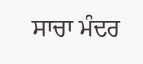ਸਾਚਾ ਮੰਦਰ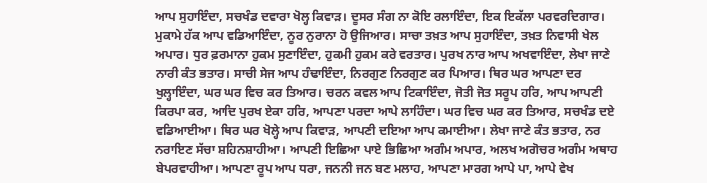ਆਪ ਸੁਹਾਇੰਦਾ, ਸਚਖੰਡ ਦਵਾਰਾ ਖੋਲ੍ਹ ਕਿਵਾੜ। ਦੂਸਰ ਸੰਗ ਨਾ ਕੋਇ ਰਲਾਇੰਦਾ, ਇਕ ਇਕੱਲਾ ਪਰਵਰਦਿਗਾਰ। ਮੁਕਾਮੇ ਹੱਕ ਆਪ ਵਡਿਆਇੰਦਾ, ਨੂਰ ਨੁਰਾਨਾ ਹੋ ਉਜਿਆਰ। ਸਾਚਾ ਤਖ਼ਤ ਆਪ ਸੁਹਾਇੰਦਾ, ਤਖ਼ਤ ਨਿਵਾਸੀ ਖੇਲ ਅਪਾਰ। ਧੁਰ ਫ਼ਰਮਾਨਾ ਹੁਕਮ ਸੁਣਾਇੰਦਾ, ਹੁਕਮੀ ਹੁਕਮ ਕਰੇ ਵਰਤਾਰ। ਪੁਰਖ ਨਾਰ ਆਪ ਅਖਵਾਇੰਦਾ, ਲੇਖਾ ਜਾਣੇ ਨਾਰੀ ਕੰਤ ਭਤਾਰ। ਸਾਚੀ ਸੇਜ ਆਪ ਹੰਢਾਇੰਦਾ, ਨਿਰਗੁਣ ਨਿਰਗੁਣ ਕਰ ਪਿਆਰ। ਥਿਰ ਘਰ ਆਪਣਾ ਦਰ ਖੁਲ੍ਹਾਇੰਦਾ, ਘਰ ਘਰ ਵਿਚ ਕਰ ਤਿਆਰ। ਚਰਨ ਕਵਲ ਆਪ ਟਿਕਾਇੰਦਾ, ਜੋਤੀ ਜੋਤ ਸਰੂਪ ਹਰਿ, ਆਪ ਆਪਣੀ ਕਿਰਪਾ ਕਰ, ਆਦਿ ਪੁਰਖ ਏਕਾ ਹਰਿ, ਆਪਣਾ ਪਰਦਾ ਆਪੇ ਲਾਹਿੰਦਾ। ਘਰ ਵਿਚ ਘਰ ਕਰ ਤਿਆਰ, ਸਚਖੰਡ ਦਏ ਵਡਿਆਈਆ। ਥਿਰ ਘਰ ਖੋਲ੍ਹੇ ਆਪ ਕਿਵਾੜ, ਆਪਣੀ ਦਇਆ ਆਪ ਕਮਾਈਆ। ਲੇਖਾ ਜਾਣੇ ਕੰਤ ਭਤਾਰ, ਨਰ ਨਰਾਇਣ ਸੱਚਾ ਸ਼ਹਿਨਸ਼ਾਹੀਆ। ਆਪਣੀ ਇਛਿਆ ਪਾਏ ਭਿਛਿਆ ਅਗੰਮ ਅਪਾਰ, ਅਲਖ ਅਗੋਚਰ ਅਗੰਮ ਅਥਾਹ ਬੇਪਰਵਾਹੀਆ। ਆਪਣਾ ਰੂਪ ਆਪ ਧਰਾ, ਜਨਨੀ ਜਨ ਬਣ ਮਲਾਹ, ਆਪਣਾ ਮਾਰਗ ਆਪੇ ਪਾ, ਆਪੇ ਵੇਖ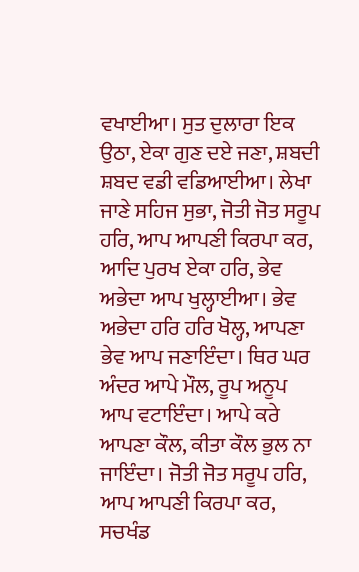ਵਖਾਈਆ। ਸੁਤ ਦੁਲਾਰਾ ਇਕ ਉਠਾ, ਏਕਾ ਗੁਣ ਦਏ ਜਣਾ, ਸ਼ਬਦੀ ਸ਼ਬਦ ਵਡੀ ਵਡਿਆਈਆ। ਲੇਖਾ ਜਾਣੇ ਸਹਿਜ ਸੁਭਾ, ਜੋਤੀ ਜੋਤ ਸਰੂਪ ਹਰਿ, ਆਪ ਆਪਣੀ ਕਿਰਪਾ ਕਰ, ਆਦਿ ਪੁਰਖ ਏਕਾ ਹਰਿ, ਭੇਵ ਅਭੇਦਾ ਆਪ ਖੁਲ੍ਹਾਈਆ। ਭੇਵ ਅਭੇਦਾ ਹਰਿ ਹਰਿ ਖੋਲ੍ਹ, ਆਪਣਾ ਭੇਵ ਆਪ ਜਣਾਇੰਦਾ। ਥਿਰ ਘਰ ਅੰਦਰ ਆਪੇ ਮੌਲ, ਰੂਪ ਅਨੂਪ ਆਪ ਵਟਾਇੰਦਾ। ਆਪੇ ਕਰੇ ਆਪਣਾ ਕੌਲ, ਕੀਤਾ ਕੌਲ ਭੁਲ ਨਾ ਜਾਇੰਦਾ। ਜੋਤੀ ਜੋਤ ਸਰੂਪ ਹਰਿ, ਆਪ ਆਪਣੀ ਕਿਰਪਾ ਕਰ, ਸਚਖੰਡ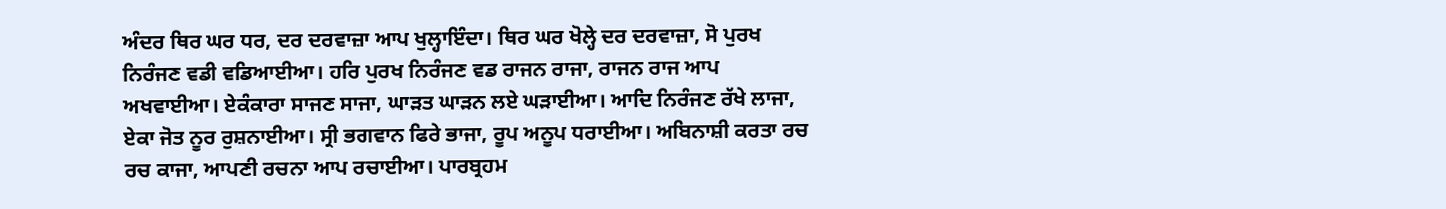ਅੰਦਰ ਥਿਰ ਘਰ ਧਰ, ਦਰ ਦਰਵਾਜ਼ਾ ਆਪ ਖੁਲ੍ਹਾਇੰਦਾ। ਥਿਰ ਘਰ ਖੋਲ੍ਹੇ ਦਰ ਦਰਵਾਜ਼ਾ, ਸੋ ਪੁਰਖ ਨਿਰੰਜਣ ਵਡੀ ਵਡਿਆਈਆ। ਹਰਿ ਪੁਰਖ ਨਿਰੰਜਣ ਵਡ ਰਾਜਨ ਰਾਜਾ, ਰਾਜਨ ਰਾਜ ਆਪ ਅਖਵਾਈਆ। ਏਕੰਕਾਰਾ ਸਾਜਣ ਸਾਜਾ, ਘਾੜਤ ਘਾੜਨ ਲਏ ਘੜਾਈਆ। ਆਦਿ ਨਿਰੰਜਣ ਰੱਖੇ ਲਾਜਾ, ਏਕਾ ਜੋਤ ਨੂਰ ਰੁਸ਼ਨਾਈਆ। ਸ੍ਰੀ ਭਗਵਾਨ ਫਿਰੇ ਭਾਜਾ, ਰੂਪ ਅਨੂਪ ਧਰਾਈਆ। ਅਬਿਨਾਸ਼ੀ ਕਰਤਾ ਰਚ ਰਚ ਕਾਜਾ, ਆਪਣੀ ਰਚਨਾ ਆਪ ਰਚਾਈਆ। ਪਾਰਬ੍ਰਹਮ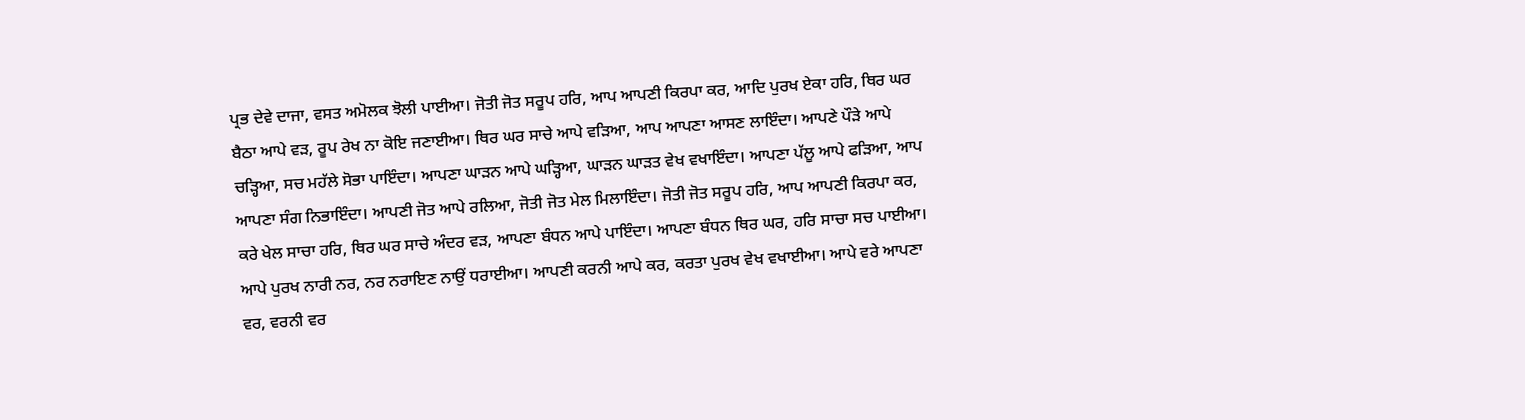ਪ੍ਰਭ ਦੇਵੇ ਦਾਜਾ, ਵਸਤ ਅਮੋਲਕ ਝੋਲੀ ਪਾਈਆ। ਜੋਤੀ ਜੋਤ ਸਰੂਪ ਹਰਿ, ਆਪ ਆਪਣੀ ਕਿਰਪਾ ਕਰ, ਆਦਿ ਪੁਰਖ ਏਕਾ ਹਰਿ, ਥਿਰ ਘਰ ਬੈਠਾ ਆਪੇ ਵੜ, ਰੂਪ ਰੇਖ ਨਾ ਕੋਇ ਜਣਾਈਆ। ਥਿਰ ਘਰ ਸਾਚੇ ਆਪੇ ਵੜਿਆ, ਆਪ ਆਪਣਾ ਆਸਣ ਲਾਇੰਦਾ। ਆਪਣੇ ਪੌੜੇ ਆਪੇ ਚੜ੍ਹਿਆ, ਸਚ ਮਹੱਲੇ ਸੋਭਾ ਪਾਇੰਦਾ। ਆਪਣਾ ਘਾੜਨ ਆਪੇ ਘੜ੍ਹਿਆ, ਘਾੜਨ ਘਾੜਤ ਵੇਖ ਵਖਾਇੰਦਾ। ਆਪਣਾ ਪੱਲੂ ਆਪੇ ਫੜਿਆ, ਆਪ ਆਪਣਾ ਸੰਗ ਨਿਭਾਇੰਦਾ। ਆਪਣੀ ਜੋਤ ਆਪੇ ਰਲਿਆ, ਜੋਤੀ ਜੋਤ ਮੇਲ ਮਿਲਾਇੰਦਾ। ਜੋਤੀ ਜੋਤ ਸਰੂਪ ਹਰਿ, ਆਪ ਆਪਣੀ ਕਿਰਪਾ ਕਰ, ਕਰੇ ਖੇਲ ਸਾਚਾ ਹਰਿ, ਥਿਰ ਘਰ ਸਾਚੇ ਅੰਦਰ ਵੜ, ਆਪਣਾ ਬੰਧਨ ਆਪੇ ਪਾਇੰਦਾ। ਆਪਣਾ ਬੰਧਨ ਥਿਰ ਘਰ, ਹਰਿ ਸਾਚਾ ਸਚ ਪਾਈਆ। ਆਪੇ ਪੁਰਖ ਨਾਰੀ ਨਰ, ਨਰ ਨਰਾਇਣ ਨਾਉਂ ਧਰਾਈਆ। ਆਪਣੀ ਕਰਨੀ ਆਪੇ ਕਰ, ਕਰਤਾ ਪੁਰਖ ਵੇਖ ਵਖਾਈਆ। ਆਪੇ ਵਰੇ ਆਪਣਾ ਵਰ, ਵਰਨੀ ਵਰ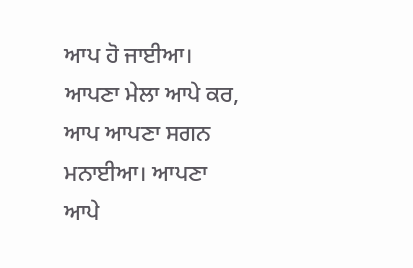ਆਪ ਹੋ ਜਾਈਆ। ਆਪਣਾ ਮੇਲਾ ਆਪੇ ਕਰ, ਆਪ ਆਪਣਾ ਸਗਨ ਮਨਾਈਆ। ਆਪਣਾ ਆਪੇ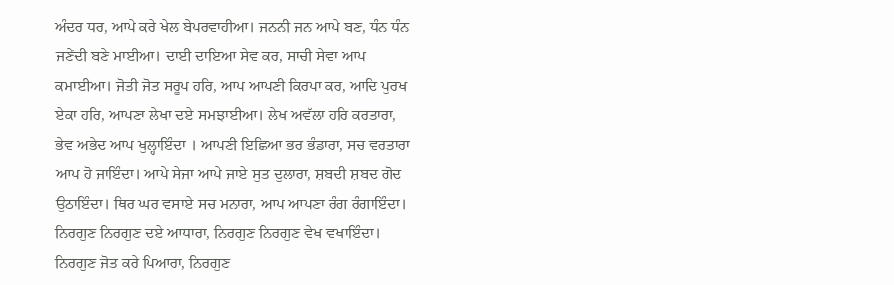ਅੰਦਰ ਧਰ, ਆਪੇ ਕਰੇ ਖੇਲ ਬੇਪਰਵਾਹੀਆ। ਜਨਨੀ ਜਨ ਆਪੇ ਬਣ, ਧੰਨ ਧੰਨ ਜਣੇਂਦੀ ਬਣੇ ਮਾਈਆ। ਦਾਈ ਦਾਇਆ ਸੇਵ ਕਰ, ਸਾਚੀ ਸੇਵਾ ਆਪ ਕਮਾਈਆ। ਜੋਤੀ ਜੋਤ ਸਰੂਪ ਹਰਿ, ਆਪ ਆਪਣੀ ਕਿਰਪਾ ਕਰ, ਆਦਿ ਪੁਰਖ ਏਕਾ ਹਰਿ, ਆਪਣਾ ਲੇਖਾ ਦਏ ਸਮਝਾਈਆ। ਲੇਖ ਅਵੱਲਾ ਹਰਿ ਕਰਤਾਰਾ, ਭੇਵ ਅਭੇਦ ਆਪ ਖੁਲ੍ਹਾਇੰਦਾ । ਆਪਣੀ ਇਛਿਆ ਭਰ ਭੰਡਾਰਾ, ਸਚ ਵਰਤਾਰਾ ਆਪ ਹੋ ਜਾਇੰਦਾ। ਆਪੇ ਸੇਜਾ ਆਪੇ ਜਾਏ ਸੁਤ ਦੁਲਾਰਾ, ਸ਼ਬਦੀ ਸ਼ਬਦ ਗੋਦ ਉਠਾਇੰਦਾ। ਥਿਰ ਘਰ ਵਸਾਏ ਸਚ ਮਨਾਰਾ, ਆਪ ਆਪਣਾ ਰੰਗ ਰੰਗਾਇੰਦਾ। ਨਿਰਗੁਣ ਨਿਰਗੁਣ ਦਏ ਆਧਾਰਾ, ਨਿਰਗੁਣ ਨਿਰਗੁਣ ਵੇਖ ਵਖਾਇੰਦਾ। ਨਿਰਗੁਣ ਜੋਤ ਕਰੇ ਪਿਆਰਾ, ਨਿਰਗੁਣ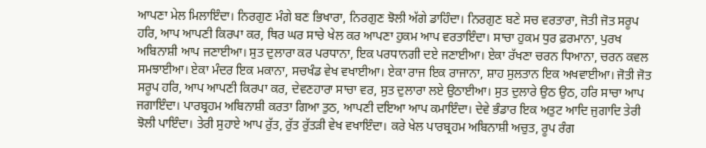ਆਪਣਾ ਮੇਲ ਮਿਲਾਇੰਦਾ। ਨਿਰਗੁਣ ਮੰਗੇ ਬਣ ਭਿਖਾਰਾ, ਨਿਰਗੁਣ ਝੋਲੀ ਅੱਗੇ ਡਾਹਿੰਦਾ। ਨਿਰਗੁਣ ਬਣੇ ਸਚ ਵਰਤਾਰਾ, ਜੋਤੀ ਜੋਤ ਸਰੂਪ ਹਰਿ, ਆਪ ਆਪਣੀ ਕਿਰਪਾ ਕਰ, ਥਿਰ ਘਰ ਸਾਚੇ ਖੇਲ ਕਰ ਆਪਣਾ ਹੁਕਮ ਆਪ ਵਰਤਾਇੰਦਾ। ਸਾਚਾ ਹੁਕਮ ਧੁਰ ਫ਼ਰਮਾਨਾ, ਪੁਰਖ ਅਬਿਨਾਸ਼ੀ ਆਪ ਜਣਾਈਆ। ਸੁਤ ਦੁਲਾਰਾ ਕਰ ਪਰਧਾਨਾ, ਇਕ ਪਰਧਾਨਗੀ ਦਏ ਜਣਾਈਆ। ਏਕਾ ਰੱਖਣਾ ਚਰਨ ਧਿਆਨਾ, ਚਰਨ ਕਵਲ ਸਮਝਾਈਆ। ਏਕਾ ਮੰਦਰ ਇਕ ਮਕਾਨਾ, ਸਚਖੰਡ ਵੇਖ ਵਖਾਈਆ। ਏਕਾ ਰਾਜ ਇਕ ਰਾਜਾਨਾ, ਸ਼ਾਹ ਸੁਲਤਾਨ ਇਕ ਅਖਵਾਈਆ। ਜੋਤੀ ਜੋਤ ਸਰੂਪ ਹਰਿ, ਆਪ ਆਪਣੀ ਕਿਰਪਾ ਕਰ, ਦੇਵਣਹਾਰਾ ਸਾਚਾ ਵਰ, ਸੁਤ ਦੁਲਾਰਾ ਲਏ ਉਠਾਈਆ। ਸੁਤ ਦੁਲਾਰੇ ਉਠ ਉਠ, ਹਰਿ ਸਾਚਾ ਆਪ ਜਗਾਇੰਦਾ। ਪਾਰਬ੍ਰਹਮ ਅਬਿਨਾਸ਼ੀ ਕਰਤਾ ਗਿਆ ਤੁਠ, ਆਪਣੀ ਦਇਆ ਆਪ ਕਮਾਇੰਦਾ। ਦੇਵੇ ਭੰਡਾਰ ਇਕ ਅਤੁਟ ਆਦਿ ਜੁਗਾਦਿ ਤੇਰੀ ਝੋਲੀ ਪਾਇੰਦਾ। ਤੇਰੀ ਸੁਹਾਏ ਆਪ ਰੁੱਤ, ਰੁੱਤ ਰੁੱਤੜੀ ਵੇਖ ਵਖਾਇੰਦਾ। ਕਰੇ ਖੇਲ ਪਾਰਬ੍ਰਹਮ ਅਬਿਨਾਸ਼ੀ ਅਚੁਤ, ਰੂਪ ਰੰਗ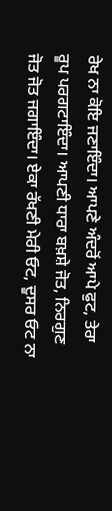ਰੇਖ ਨਾ ਕੋਇ ਜਣਾਇੰਦਾ। ਆਪਣੇ ਅੰਦਰੋਂ ਆਪੇ ਫੁਟ, ਤੇਰਾ ਰੂਪ ਪਰਗਟਾਇੰਦਾ। ਆਪਣੀ ਧਾਰਾ ਬਖ਼ਸ਼ੇ ਜੋਤ, ਨਿਰਗੁਣ ਜੋਤ ਜੋਤ ਜਗਾਇੰਦਾ। ਏਕਾ ਰੱਖਣੀ ਮੇਰੀ ਓਟ, ਦੂਸਰ ਓਟ ਨਾ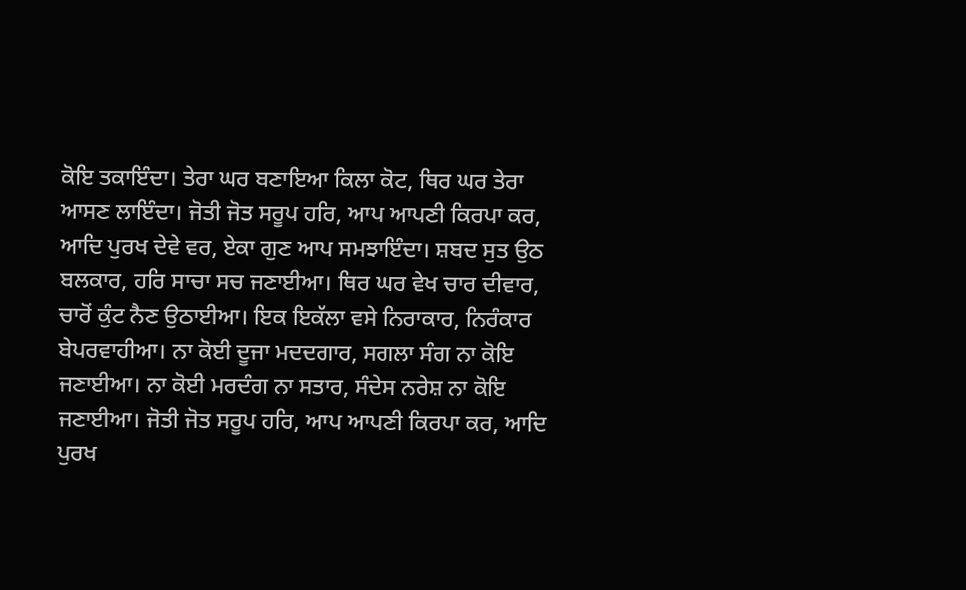ਕੋਇ ਤਕਾਇੰਦਾ। ਤੇਰਾ ਘਰ ਬਣਾਇਆ ਕਿਲਾ ਕੋਟ, ਥਿਰ ਘਰ ਤੇਰਾ ਆਸਣ ਲਾਇੰਦਾ। ਜੋਤੀ ਜੋਤ ਸਰੂਪ ਹਰਿ, ਆਪ ਆਪਣੀ ਕਿਰਪਾ ਕਰ, ਆਦਿ ਪੁਰਖ ਦੇਵੇ ਵਰ, ਏਕਾ ਗੁਣ ਆਪ ਸਮਝਾਇੰਦਾ। ਸ਼ਬਦ ਸੁਤ ਉਠ ਬਲਕਾਰ, ਹਰਿ ਸਾਚਾ ਸਚ ਜਣਾਈਆ। ਥਿਰ ਘਰ ਵੇਖ ਚਾਰ ਦੀਵਾਰ, ਚਾਰੋਂ ਕੁੰਟ ਨੈਣ ਉਠਾਈਆ। ਇਕ ਇਕੱਲਾ ਵਸੇ ਨਿਰਾਕਾਰ, ਨਿਰੰਕਾਰ ਬੇਪਰਵਾਹੀਆ। ਨਾ ਕੋਈ ਦੂਜਾ ਮਦਦਗਾਰ, ਸਗਲਾ ਸੰਗ ਨਾ ਕੋਇ ਜਣਾਈਆ। ਨਾ ਕੋਈ ਮਰਦੰਗ ਨਾ ਸਤਾਰ, ਸੰਦੇਸ ਨਰੇਸ਼ ਨਾ ਕੋਇ ਜਣਾਈਆ। ਜੋਤੀ ਜੋਤ ਸਰੂਪ ਹਰਿ, ਆਪ ਆਪਣੀ ਕਿਰਪਾ ਕਰ, ਆਦਿ ਪੁਰਖ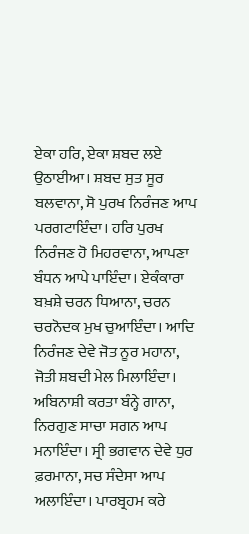ਏਕਾ ਹਰਿ, ਏਕਾ ਸ਼ਬਦ ਲਏ ਉਠਾਈਆ। ਸ਼ਬਦ ਸੁਤ ਸੂਰ ਬਲਵਾਨਾ, ਸੋ ਪੁਰਖ ਨਿਰੰਜਣ ਆਪ ਪਰਗਟਾਇੰਦਾ। ਹਰਿ ਪੁਰਖ ਨਿਰੰਜਣ ਹੋ ਮਿਹਰਵਾਨਾ, ਆਪਣਾ ਬੰਧਨ ਆਪੇ ਪਾਇੰਦਾ। ਏਕੰਕਾਰਾ ਬਖ਼ਸ਼ੇ ਚਰਨ ਧਿਆਨਾ, ਚਰਨ ਚਰਨੋਦਕ ਮੁਖ ਚੁਆਇੰਦਾ। ਆਦਿ ਨਿਰੰਜਣ ਦੇਵੇ ਜੋਤ ਨੂਰ ਮਹਾਨਾ, ਜੋਤੀ ਸ਼ਬਦੀ ਮੇਲ ਮਿਲਾਇੰਦਾ। ਅਬਿਨਾਸ਼ੀ ਕਰਤਾ ਬੰਨ੍ਹੇ ਗਾਨਾ, ਨਿਰਗੁਣ ਸਾਚਾ ਸਗਨ ਆਪ ਮਨਾਇੰਦਾ। ਸ੍ਰੀ ਭਗਵਾਨ ਦੇਵੇ ਧੁਰ ਫ਼ਰਮਾਨਾ, ਸਚ ਸੰਦੇਸਾ ਆਪ ਅਲਾਇੰਦਾ। ਪਾਰਬ੍ਰਹਮ ਕਰੇ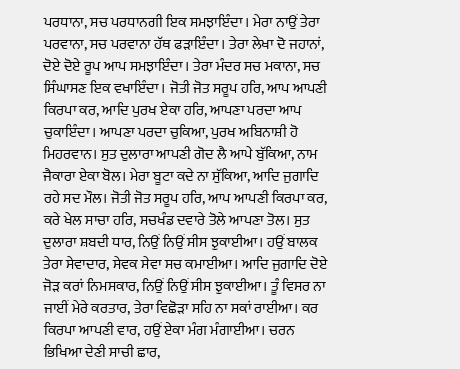ਪਰਧਾਨਾ, ਸਚ ਪਰਧਾਨਗੀ ਇਕ ਸਮਝਾਇੰਦਾ। ਮੇਰਾ ਨਾਉਂ ਤੇਰਾ ਪਰਵਾਨਾ, ਸਚ ਪਰਵਾਨਾ ਹੱਥ ਫੜਾਇੰਦਾ। ਤੇਰਾ ਲੇਖਾ ਦੋ ਜਹਾਨਾਂ, ਦੋਏ ਦੋਏ ਰੂਪ ਆਪ ਸਮਝਾਇੰਦਾ। ਤੇਰਾ ਮੰਦਰ ਸਚ ਮਕਾਨਾ, ਸਚ ਸਿੰਘਾਸਣ ਇਕ ਵਖਾਇੰਦਾ। ਜੋਤੀ ਜੋਤ ਸਰੂਪ ਹਰਿ, ਆਪ ਆਪਣੀ ਕਿਰਪਾ ਕਰ, ਆਦਿ ਪੁਰਖ ਏਕਾ ਹਰਿ, ਆਪਣਾ ਪਰਦਾ ਆਪ ਚੁਕਾਇੰਦਾ। ਆਪਣਾ ਪਰਦਾ ਚੁਕਿਆ, ਪੁਰਖ ਅਬਿਨਾਸ਼ੀ ਹੋ ਮਿਹਰਵਾਨ। ਸੁਤ ਦੁਲਾਰਾ ਆਪਣੀ ਗੋਦ ਲੈ ਆਪੇ ਬੁੱਕਿਆ, ਨਾਮ ਜੈਕਾਰਾ ਏਕਾ ਬੋਲ। ਮੇਰਾ ਬੂਟਾ ਕਦੇ ਨਾ ਸੁੱਕਿਆ, ਆਦਿ ਜੁਗਾਦਿ ਰਹੇ ਸਦ ਮੌਲ। ਜੋਤੀ ਜੋਤ ਸਰੂਪ ਹਰਿ, ਆਪ ਆਪਣੀ ਕਿਰਪਾ ਕਰ, ਕਰੇ ਖੇਲ ਸਾਚਾ ਹਰਿ, ਸਚਖੰਡ ਦਵਾਰੇ ਤੋਲੇ ਆਪਣਾ ਤੋਲ। ਸੁਤ ਦੁਲਾਰਾ ਸ਼ਬਦੀ ਧਾਰ, ਨਿਉਂ ਨਿਉਂ ਸੀਸ ਝੁਕਾਈਆ। ਹਉਂ ਬਾਲਕ ਤੇਰਾ ਸੇਵਾਦਾਰ, ਸੇਵਕ ਸੇਵਾ ਸਚ ਕਮਾਈਆ। ਆਦਿ ਜੁਗਾਦਿ ਦੋਏ ਜੋੜ ਕਰਾਂ ਨਿਮਸਕਾਰ, ਨਿਉਂ ਨਿਉਂ ਸੀਸ ਝੁਕਾਈਆ। ਤੂੰ ਵਿਸਰ ਨਾ ਜਾਈਂ ਮੇਰੇ ਕਰਤਾਰ, ਤੇਰਾ ਵਿਛੋੜਾ ਸਹਿ ਨਾ ਸਕਾਂ ਰਾਈਆ। ਕਰ ਕਿਰਪਾ ਆਪਣੀ ਵਾਰ, ਹਉਂ ਏਕਾ ਮੰਗ ਮੰਗਾਈਆ। ਚਰਨ ਭਿਖਿਆ ਦੇਣੀ ਸਾਚੀ ਛਾਰ,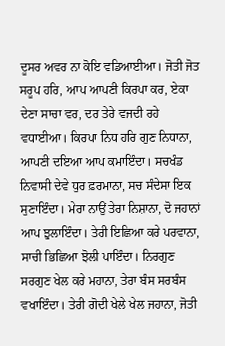ਦੂਸਰ ਅਵਰ ਨਾ ਕੋਇ ਵਡਿਆਈਆ। ਜੋਤੀ ਜੋਤ ਸਰੂਪ ਹਰਿ, ਆਪ ਆਪਣੀ ਕਿਰਪਾ ਕਰ, ਏਕਾ ਦੇਣਾ ਸਾਚਾ ਵਰ, ਦਰ ਤੇਰੇ ਵਜਦੀ ਰਹੇ ਵਧਾਈਆ। ਕਿਰਪਾ ਨਿਧ ਹਰਿ ਗੁਣ ਨਿਧਾਨਾ, ਆਪਣੀ ਦਇਆ ਆਪ ਕਮਾਇੰਦਾ। ਸਚਖੰਡ ਨਿਵਾਸੀ ਦੇਵੇ ਧੁਰ ਫ਼ਰਮਾਨਾ, ਸਚ ਸੰਦੇਸਾ ਇਕ ਸੁਣਾਇੰਦਾ। ਮੇਰਾ ਨਾਉਂ ਤੇਰਾ ਨਿਸ਼ਾਨਾ, ਦੋ ਜਹਾਨਾਂ ਆਪ ਝੁਲਾਇੰਦਾ। ਤੇਰੀ ਇਛਿਆ ਕਰੇ ਪਰਵਾਨਾ, ਸਾਚੀ ਭਿਛਿਆ ਝੋਲੀ ਪਾਇੰਦਾ। ਨਿਰਗੁਣ ਸਰਗੁਣ ਖੇਲ ਕਰੇ ਮਹਾਨਾ, ਤੇਰਾ ਬੰਸ ਸਰਬੰਸ ਵਖਾਇੰਦਾ। ਤੇਰੀ ਗੋਦੀ ਖੇਲੇ ਖੇਲ ਜਹਾਨਾ, ਜੋਤੀ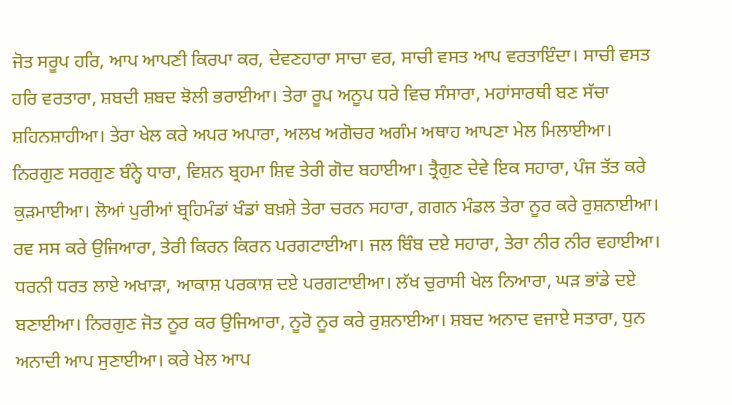ਜੋਤ ਸਰੂਪ ਹਰਿ, ਆਪ ਆਪਣੀ ਕਿਰਪਾ ਕਰ, ਦੇਵਣਹਾਰਾ ਸਾਚਾ ਵਰ, ਸਾਚੀ ਵਸਤ ਆਪ ਵਰਤਾਇੰਦਾ। ਸਾਚੀ ਵਸਤ ਹਰਿ ਵਰਤਾਰਾ, ਸ਼ਬਦੀ ਸ਼ਬਦ ਝੋਲੀ ਭਰਾਈਆ। ਤੇਰਾ ਰੂਪ ਅਨੂਪ ਧਰੇ ਵਿਚ ਸੰਸਾਰਾ, ਮਹਾਂਸਾਰਥੀ ਬਣ ਸੱਚਾ ਸ਼ਹਿਨਸ਼ਾਹੀਆ। ਤੇਰਾ ਖੇਲ ਕਰੇ ਅਪਰ ਅਪਾਰਾ, ਅਲਖ ਅਗੋਚਰ ਅਗੰਮ ਅਥਾਹ ਆਪਣਾ ਮੇਲ ਮਿਲਾਈਆ। ਨਿਰਗੁਣ ਸਰਗੁਣ ਬੰਨ੍ਹੇ ਧਾਰਾ, ਵਿਸ਼ਨ ਬ੍ਰਹਮਾ ਸ਼ਿਵ ਤੇਰੀ ਗੋਦ ਬਹਾਈਆ। ਤ੍ਰੈਗੁਣ ਦੇਵੇ ਇਕ ਸਹਾਰਾ, ਪੰਜ ਤੱਤ ਕਰੇ ਕੁੜਮਾਈਆ। ਲੋਆਂ ਪੁਰੀਆਂ ਬ੍ਰਹਿਮੰਡਾਂ ਖੰਡਾਂ ਬਖ਼ਸ਼ੇ ਤੇਰਾ ਚਰਨ ਸਹਾਰਾ, ਗਗਨ ਮੰਡਲ ਤੇਰਾ ਨੂਰ ਕਰੇ ਰੁਸ਼ਨਾਈਆ। ਰਵ ਸਸ ਕਰੇ ਉਜਿਆਰਾ, ਤੇਰੀ ਕਿਰਨ ਕਿਰਨ ਪਰਗਟਾਈਆ। ਜਲ ਬਿੰਬ ਦਏ ਸਹਾਰਾ, ਤੇਰਾ ਨੀਰ ਨੀਰ ਵਹਾਈਆ। ਧਰਨੀ ਧਰਤ ਲਾਏ ਅਖਾੜਾ, ਆਕਾਸ਼ ਪਰਕਾਸ਼ ਦਏ ਪਰਗਟਾਈਆ। ਲੱਖ ਚੁਰਾਸੀ ਖੇਲ ਨਿਆਰਾ, ਘੜ ਭਾਂਡੇ ਦਏ ਬਣਾਈਆ। ਨਿਰਗੁਣ ਜੋਤ ਨੂਰ ਕਰ ਉਜਿਆਰਾ, ਨੂਰੋ ਨੂਰ ਕਰੇ ਰੁਸ਼ਨਾਈਆ। ਸ਼ਬਦ ਅਨਾਦ ਵਜਾਏ ਸਤਾਰਾ, ਧੁਨ ਅਨਾਦੀ ਆਪ ਸੁਣਾਈਆ। ਕਰੇ ਖੇਲ ਆਪ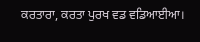ਕਰਤਾਰਾ, ਕਰਤਾ ਪੁਰਖ ਵਡ ਵਡਿਆਈਆ।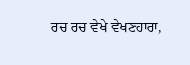ਰਚ ਰਚ ਵੇਖੇ ਵੇਖਣਹਾਰਾ,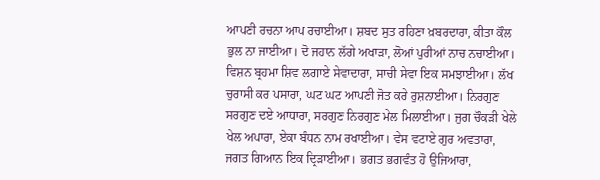ਆਪਣੀ ਰਚਨਾ ਆਪ ਰਚਾਈਆ। ਸ਼ਬਦ ਸੁਤ ਰਹਿਣਾ ਖ਼ਬਰਦਾਰਾ, ਕੀਤਾ ਕੌਲ ਭੁਲ ਨਾ ਜਾਈਆ। ਦੋ ਜਹਾਨ ਲੱਗੇ ਅਖਾੜਾ, ਲੋਆਂ ਪੁਰੀਆਂ ਨਾਚ ਨਚਾਈਆ। ਵਿਸ਼ਨ ਬ੍ਰਹਮਾ ਸ਼ਿਵ ਲਗਾਏ ਸੇਵਾਦਾਰਾ, ਸਾਚੀ ਸੇਵਾ ਇਕ ਸਮਝਾਈਆ। ਲੱਖ ਚੁਰਾਸੀ ਕਰ ਪਸਾਰਾ, ਘਟ ਘਟ ਆਪਣੀ ਜੋਤ ਕਰੇ ਰੁਸ਼ਨਾਈਆ। ਨਿਰਗੁਣ ਸਰਗੁਣ ਦਏ ਆਧਾਰਾ, ਸਰਗੁਣ ਨਿਰਗੁਣ ਮੇਲ ਮਿਲਾਈਆ। ਜੁਗ ਚੌਕੜੀ ਖੇਲੇ ਖੇਲ ਅਪਾਰਾ, ਏਕਾ ਬੰਧਨ ਨਾਮ ਰਖਾਈਆ। ਵੇਸ ਵਟਾਏ ਗੁਰ ਅਵਤਾਰਾ, ਜਗਤ ਗਿਆਨ ਇਕ ਦ੍ਰਿੜਾਈਆ। ਭਗਤ ਭਗਵੰਤ ਹੋ ਉਜਿਆਰਾ,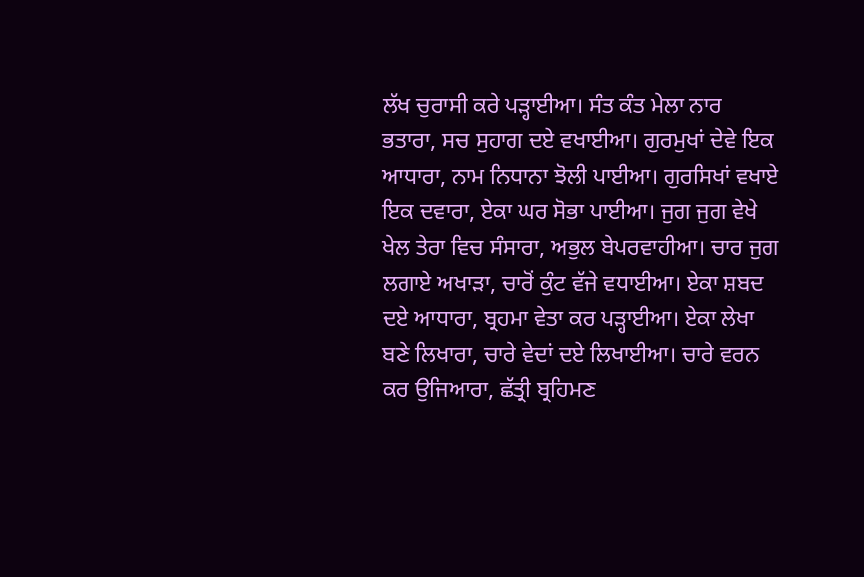ਲੱਖ ਚੁਰਾਸੀ ਕਰੇ ਪੜ੍ਹਾਈਆ। ਸੰਤ ਕੰਤ ਮੇਲਾ ਨਾਰ ਭਤਾਰਾ, ਸਚ ਸੁਹਾਗ ਦਏ ਵਖਾਈਆ। ਗੁਰਮੁਖਾਂ ਦੇਵੇ ਇਕ ਆਧਾਰਾ, ਨਾਮ ਨਿਧਾਨਾ ਝੋਲੀ ਪਾਈਆ। ਗੁਰਸਿਖਾਂ ਵਖਾਏ ਇਕ ਦਵਾਰਾ, ਏਕਾ ਘਰ ਸੋਭਾ ਪਾਈਆ। ਜੁਗ ਜੁਗ ਵੇਖੇ ਖੇਲ ਤੇਰਾ ਵਿਚ ਸੰਸਾਰਾ, ਅਭੁਲ ਬੇਪਰਵਾਹੀਆ। ਚਾਰ ਜੁਗ ਲਗਾਏ ਅਖਾੜਾ, ਚਾਰੋਂ ਕੁੰਟ ਵੱਜੇ ਵਧਾਈਆ। ਏਕਾ ਸ਼ਬਦ ਦਏ ਆਧਾਰਾ, ਬ੍ਰਹਮਾ ਵੇਤਾ ਕਰ ਪੜ੍ਹਾਈਆ। ਏਕਾ ਲੇਖਾ ਬਣੇ ਲਿਖਾਰਾ, ਚਾਰੇ ਵੇਦਾਂ ਦਏ ਲਿਖਾਈਆ। ਚਾਰੇ ਵਰਨ ਕਰ ਉਜਿਆਰਾ, ਛੱਤ੍ਰੀ ਬ੍ਰਹਿਮਣ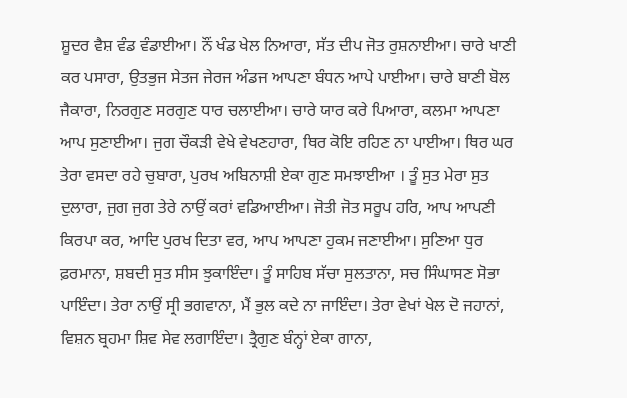ਸ਼ੂਦਰ ਵੈਸ਼ ਵੰਡ ਵੰਡਾਈਆ। ਨੌਂ ਖੰਡ ਖੇਲ ਨਿਆਰਾ, ਸੱਤ ਦੀਪ ਜੋਤ ਰੁਸ਼ਨਾਈਆ। ਚਾਰੇ ਖਾਣੀ ਕਰ ਪਸਾਰਾ, ਉਤਭੁਜ ਸੇਤਜ ਜੇਰਜ ਅੰਡਜ ਆਪਣਾ ਬੰਧਨ ਆਪੇ ਪਾਈਆ। ਚਾਰੇ ਬਾਣੀ ਬੋਲ ਜੈਕਾਰਾ, ਨਿਰਗੁਣ ਸਰਗੁਣ ਧਾਰ ਚਲਾਈਆ। ਚਾਰੇ ਯਾਰ ਕਰੇ ਪਿਆਰਾ, ਕਲਮਾ ਆਪਣਾ ਆਪ ਸੁਣਾਈਆ। ਜੁਗ ਚੌਕੜੀ ਵੇਖੇ ਵੇਖਣਹਾਰਾ, ਥਿਰ ਕੋਇ ਰਹਿਣ ਨਾ ਪਾਈਆ। ਥਿਰ ਘਰ ਤੇਰਾ ਵਸਦਾ ਰਹੇ ਚੁਬਾਰਾ, ਪੁਰਖ ਅਬਿਨਾਸ਼ੀ ਏਕਾ ਗੁਣ ਸਮਝਾਈਆ । ਤੂੰ ਸੁਤ ਮੇਰਾ ਸੁਤ ਦੁਲਾਰਾ, ਜੁਗ ਜੁਗ ਤੇਰੇ ਨਾਉਂ ਕਰਾਂ ਵਡਿਆਈਆ। ਜੋਤੀ ਜੋਤ ਸਰੂਪ ਹਰਿ, ਆਪ ਆਪਣੀ ਕਿਰਪਾ ਕਰ, ਆਦਿ ਪੁਰਖ ਦਿਤਾ ਵਰ, ਆਪ ਆਪਣਾ ਹੁਕਮ ਜਣਾਈਆ। ਸੁਣਿਆ ਧੁਰ ਫ਼ਰਮਾਨਾ, ਸ਼ਬਦੀ ਸੁਤ ਸੀਸ ਝੁਕਾਇੰਦਾ। ਤੂੰ ਸਾਹਿਬ ਸੱਚਾ ਸੁਲਤਾਨਾ, ਸਚ ਸਿੰਘਾਸਣ ਸੋਭਾ ਪਾਇੰਦਾ। ਤੇਰਾ ਨਾਉਂ ਸ੍ਰੀ ਭਗਵਾਨਾ, ਮੈਂ ਭੁਲ ਕਦੇ ਨਾ ਜਾਇੰਦਾ। ਤੇਰਾ ਵੇਖਾਂ ਖੇਲ ਦੋ ਜਹਾਨਾਂ, ਵਿਸ਼ਨ ਬ੍ਰਹਮਾ ਸ਼ਿਵ ਸੇਵ ਲਗਾਇੰਦਾ। ਤ੍ਰੈਗੁਣ ਬੰਨ੍ਹਾਂ ਏਕਾ ਗਾਨਾ,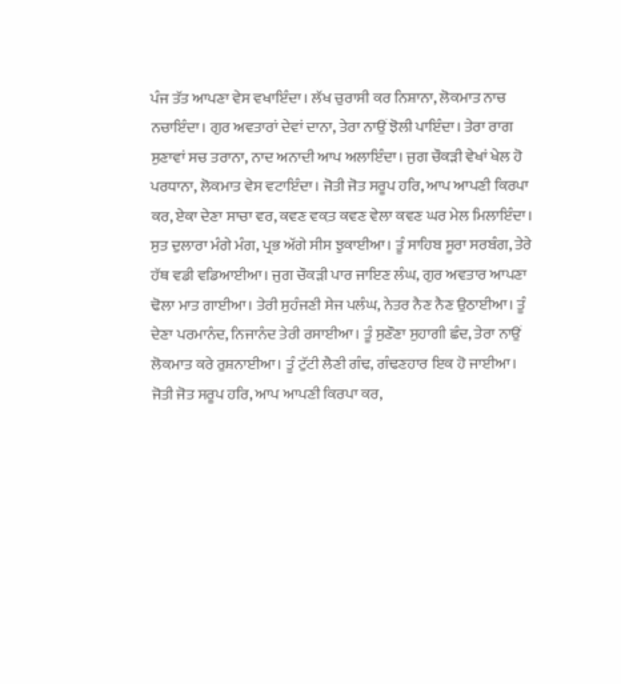ਪੰਜ ਤੱਤ ਆਪਣਾ ਵੇਸ ਵਖਾਇੰਦਾ। ਲੱਖ ਚੁਰਾਸੀ ਕਰ ਨਿਸ਼ਾਨਾ, ਲੋਕਮਾਤ ਨਾਚ ਨਚਾਇੰਦਾ। ਗੁਰ ਅਵਤਾਰਾਂ ਦੇਵਾਂ ਦਾਨਾ, ਤੇਰਾ ਨਾਉਂ ਝੋਲੀ ਪਾਇੰਦਾ। ਤੇਰਾ ਰਾਗ ਸੁਣਾਵਾਂ ਸਚ ਤਰਾਨਾ, ਨਾਦ ਅਨਾਦੀ ਆਪ ਅਲਾਇੰਦਾ। ਜੁਗ ਚੌਕੜੀ ਵੇਖਾਂ ਖੇਲ ਹੋ ਪਰਧਾਨਾ, ਲੋਕਮਾਤ ਵੇਸ ਵਟਾਇੰਦਾ। ਜੋਤੀ ਜੋਤ ਸਰੂਪ ਹਰਿ, ਆਪ ਆਪਣੀ ਕਿਰਪਾ ਕਰ, ਏਕਾ ਦੇਣਾ ਸਾਚਾ ਵਰ, ਕਵਣ ਵਕ਼ਤ ਕਵਣ ਵੇਲਾ ਕਵਣ ਘਰ ਮੇਲ ਮਿਲਾਇੰਦਾ। ਸੁਤ ਦੁਲਾਰਾ ਮੰਗੇ ਮੰਗ, ਪ੍ਰਭ ਅੱਗੇ ਸੀਸ ਝੁਕਾਈਆ। ਤੂੰ ਸਾਹਿਬ ਸੂਰਾ ਸਰਬੰਗ, ਤੇਰੇ ਹੱਥ ਵਡੀ ਵਡਿਆਈਆ। ਜੁਗ ਚੌਕੜੀ ਪਾਰ ਜਾਇਣ ਲੰਘ, ਗੁਰ ਅਵਤਾਰ ਆਪਣਾ ਢੋਲਾ ਮਾਤ ਗਾਈਆ। ਤੇਰੀ ਸੁਹੰਜਣੀ ਸੇਜ ਪਲੰਘ, ਨੇਤਰ ਨੈਣ ਨੈਣ ਉਠਾਈਆ। ਤੂੰ ਦੇਣਾ ਪਰਮਾਨੰਦ, ਨਿਜਾਨੰਦ ਤੇਰੀ ਰਸਾਈਆ। ਤੂੰ ਸੁਣੌਣਾ ਸੁਹਾਗੀ ਛੰਦ, ਤੇਰਾ ਨਾਉਂ ਲੋਕਮਾਤ ਕਰੇ ਰੁਸ਼ਨਾਈਆ। ਤੂੰ ਟੁੱਟੀ ਲੈਣੀ ਗੰਢ, ਗੰਢਣਹਾਰ ਇਕ ਹੋ ਜਾਈਆ। ਜੋਤੀ ਜੋਤ ਸਰੂਪ ਹਰਿ, ਆਪ ਆਪਣੀ ਕਿਰਪਾ ਕਰ,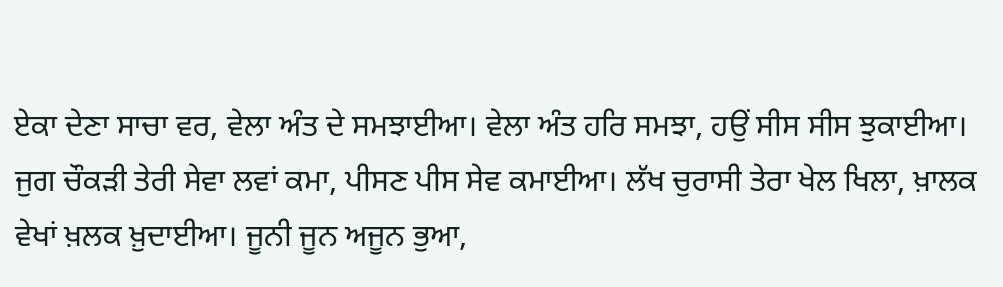ਏਕਾ ਦੇਣਾ ਸਾਚਾ ਵਰ, ਵੇਲਾ ਅੰਤ ਦੇ ਸਮਝਾਈਆ। ਵੇਲਾ ਅੰਤ ਹਰਿ ਸਮਝਾ, ਹਉਂ ਸੀਸ ਸੀਸ ਝੁਕਾਈਆ। ਜੁਗ ਚੌਕੜੀ ਤੇਰੀ ਸੇਵਾ ਲਵਾਂ ਕਮਾ, ਪੀਸਣ ਪੀਸ ਸੇਵ ਕਮਾਈਆ। ਲੱਖ ਚੁਰਾਸੀ ਤੇਰਾ ਖੇਲ ਖਿਲਾ, ਖ਼ਾਲਕ ਵੇਖਾਂ ਖ਼ਲਕ ਖ਼ੁਦਾਈਆ। ਜੂਨੀ ਜੂਨ ਅਜੂਨ ਭੁਆ,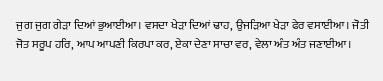ਜੁਗ ਜੁਗ ਗੇੜਾ ਦਿਆਂ ਭੁਆਈਆ। ਵਸਦਾ ਖੇੜਾ ਦਿਆਂ ਢਾਹ, ਉਜੜਿਆ ਖੇੜਾ ਫੇਰ ਵਸਾਈਆ। ਜੋਤੀ ਜੋਤ ਸਰੂਪ ਹਰਿ, ਆਪ ਆਪਣੀ ਕਿਰਪਾ ਕਰ, ਏਕਾ ਦੇਣਾ ਸਾਚਾ ਵਰ, ਵੇਲਾ ਅੰਤ ਅੰਤ ਜਣਾਈਆ।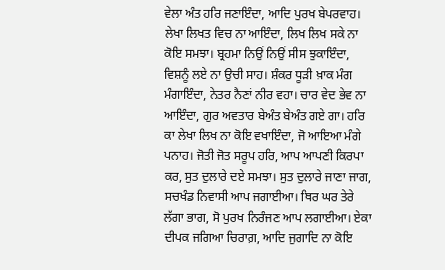ਵੇਲਾ ਅੰਤ ਹਰਿ ਜਣਾਇੰਦਾ, ਆਦਿ ਪੁਰਖ ਬੇਪਰਵਾਹ। ਲੇਖਾ ਲਿਖਤ ਵਿਚ ਨਾ ਆਇੰਦਾ, ਲਿਖ ਲਿਖ ਸਕੇ ਨਾ ਕੋਇ ਸਮਝਾ। ਬ੍ਰਹਮਾ ਨਿਉਂ ਨਿਉਂ ਸੀਸ ਝੁਕਾਇੰਦਾ, ਵਿਸ਼ਨੂੰ ਲਏ ਨਾ ਉਚੀ ਸਾਹ। ਸ਼ੰਕਰ ਧੂੜੀ ਖ਼ਾਕ ਮੰਗ ਮੰਗਾਇੰਦਾ, ਨੇਤਰ ਨੈਣਾਂ ਨੀਰ ਵਹਾ। ਚਾਰ ਵੇਦ ਭੇਵ ਨਾ ਆਇੰਦਾ, ਗੁਰ ਅਵਤਾਰ ਬੇਅੰਤ ਬੇਅੰਤ ਗਏ ਗਾ। ਹਰਿ ਕਾ ਲੇਖਾ ਲਿਖ ਨਾ ਕੋਇ ਵਖਾਇੰਦਾ, ਜੋ ਆਇਆ ਮੰਗੇ ਪਨਾਹ। ਜੋਤੀ ਜੋਤ ਸਰੂਪ ਹਰਿ, ਆਪ ਆਪਣੀ ਕਿਰਪਾ ਕਰ, ਸੁਤ ਦੁਲਾਰੇ ਦਏ ਸਮਝਾ। ਸੁਤ ਦੁਲਾਰੇ ਜਾਣਾ ਜਾਗ, ਸਚਖੰਡ ਨਿਵਾਸੀ ਆਪ ਜਗਾਈਆ। ਥਿਰ ਘਰ ਤੇਰੇ ਲੱਗਾ ਭਾਗ, ਸੋ ਪੁਰਖ ਨਿਰੰਜਣ ਆਪ ਲਗਾਈਆ। ਏਕਾ ਦੀਪਕ ਜਗਿਆ ਚਿਰਾਗ਼, ਆਦਿ ਜੁਗਾਦਿ ਨਾ ਕੋਇ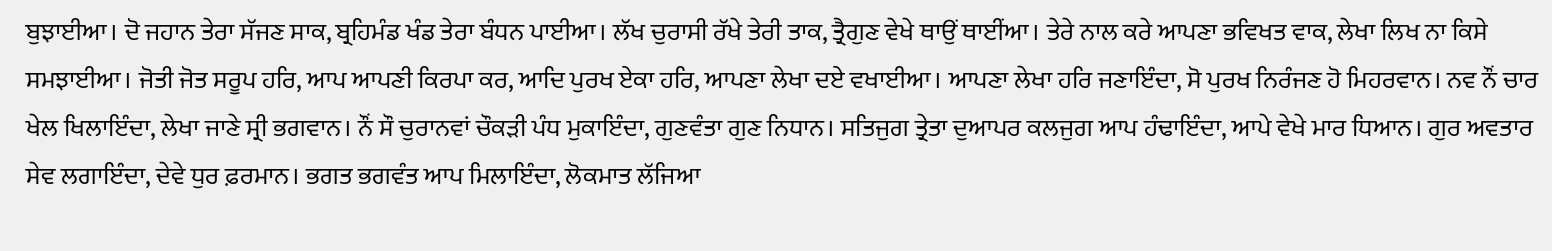ਬੁਝਾਈਆ। ਦੋ ਜਹਾਨ ਤੇਰਾ ਸੱਜਣ ਸਾਕ, ਬ੍ਰਹਿਮੰਡ ਖੰਡ ਤੇਰਾ ਬੰਧਨ ਪਾਈਆ। ਲੱਖ ਚੁਰਾਸੀ ਰੱਖੇ ਤੇਰੀ ਤਾਕ, ਤ੍ਰੈਗੁਣ ਵੇਖੇ ਥਾਉਂ ਥਾਈਂਆ। ਤੇਰੇ ਨਾਲ ਕਰੇ ਆਪਣਾ ਭਵਿਖਤ ਵਾਕ, ਲੇਖਾ ਲਿਖ ਨਾ ਕਿਸੇ ਸਮਝਾਈਆ। ਜੋਤੀ ਜੋਤ ਸਰੂਪ ਹਰਿ, ਆਪ ਆਪਣੀ ਕਿਰਪਾ ਕਰ, ਆਦਿ ਪੁਰਖ ਏਕਾ ਹਰਿ, ਆਪਣਾ ਲੇਖਾ ਦਏ ਵਖਾਈਆ। ਆਪਣਾ ਲੇਖਾ ਹਰਿ ਜਣਾਇੰਦਾ, ਸੋ ਪੁਰਖ ਨਿਰੰਜਣ ਹੋ ਮਿਹਰਵਾਨ। ਨਵ ਨੌਂ ਚਾਰ ਖੇਲ ਖਿਲਾਇੰਦਾ, ਲੇਖਾ ਜਾਣੇ ਸ੍ਰੀ ਭਗਵਾਨ। ਨੌਂ ਸੌ ਚੁਰਾਨਵਾਂ ਚੌਕੜੀ ਪੰਧ ਮੁਕਾਇੰਦਾ, ਗੁਣਵੰਤਾ ਗੁਣ ਨਿਧਾਨ। ਸਤਿਜੁਗ ਤ੍ਰੇਤਾ ਦੁਆਪਰ ਕਲਜੁਗ ਆਪ ਹੰਢਾਇੰਦਾ, ਆਪੇ ਵੇਖੇ ਮਾਰ ਧਿਆਨ। ਗੁਰ ਅਵਤਾਰ ਸੇਵ ਲਗਾਇੰਦਾ, ਦੇਵੇ ਧੁਰ ਫ਼ਰਮਾਨ। ਭਗਤ ਭਗਵੰਤ ਆਪ ਮਿਲਾਇੰਦਾ, ਲੋਕਮਾਤ ਲੱਜਿਆ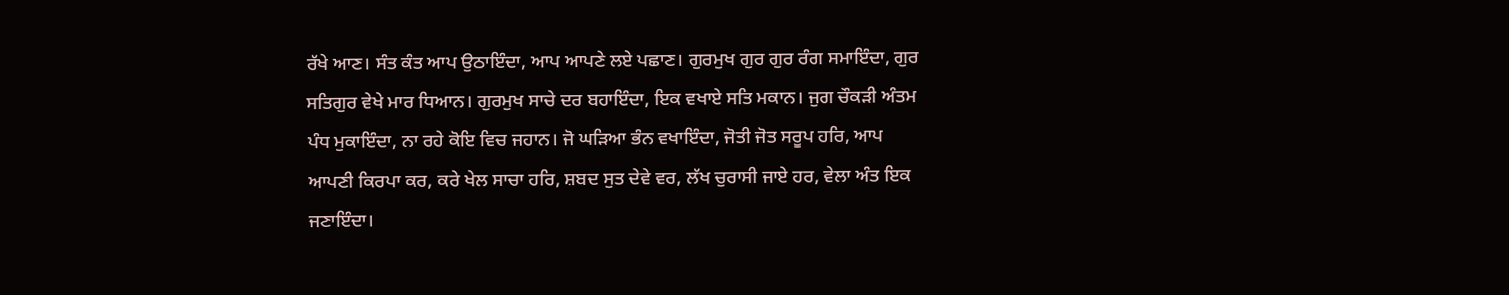ਰੱਖੇ ਆਣ। ਸੰਤ ਕੰਤ ਆਪ ਉਠਾਇੰਦਾ, ਆਪ ਆਪਣੇ ਲਏ ਪਛਾਣ। ਗੁਰਮੁਖ ਗੁਰ ਗੁਰ ਰੰਗ ਸਮਾਇੰਦਾ, ਗੁਰ ਸਤਿਗੁਰ ਵੇਖੇ ਮਾਰ ਧਿਆਨ। ਗੁਰਮੁਖ ਸਾਚੇ ਦਰ ਬਹਾਇੰਦਾ, ਇਕ ਵਖਾਏ ਸਤਿ ਮਕਾਨ। ਜੁਗ ਚੌਕੜੀ ਅੰਤਮ ਪੰਧ ਮੁਕਾਇੰਦਾ, ਨਾ ਰਹੇ ਕੋਇ ਵਿਚ ਜਹਾਨ। ਜੋ ਘੜਿਆ ਭੰਨ ਵਖਾਇੰਦਾ, ਜੋਤੀ ਜੋਤ ਸਰੂਪ ਹਰਿ, ਆਪ ਆਪਣੀ ਕਿਰਪਾ ਕਰ, ਕਰੇ ਖੇਲ ਸਾਚਾ ਹਰਿ, ਸ਼ਬਦ ਸੁਤ ਦੇਵੇ ਵਰ, ਲੱਖ ਚੁਰਾਸੀ ਜਾਏ ਹਰ, ਵੇਲਾ ਅੰਤ ਇਕ ਜਣਾਇੰਦਾ।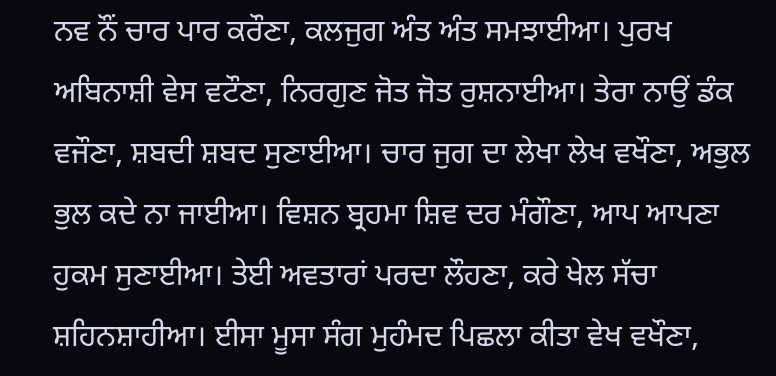ਨਵ ਨੌਂ ਚਾਰ ਪਾਰ ਕਰੌਣਾ, ਕਲਜੁਗ ਅੰਤ ਅੰਤ ਸਮਝਾਈਆ। ਪੁਰਖ ਅਬਿਨਾਸ਼ੀ ਵੇਸ ਵਟੌਣਾ, ਨਿਰਗੁਣ ਜੋਤ ਜੋਤ ਰੁਸ਼ਨਾਈਆ। ਤੇਰਾ ਨਾਉਂ ਡੰਕ ਵਜੌਣਾ, ਸ਼ਬਦੀ ਸ਼ਬਦ ਸੁਣਾਈਆ। ਚਾਰ ਜੁਗ ਦਾ ਲੇਖਾ ਲੇਖ ਵਖੌਣਾ, ਅਭੁਲ ਭੁਲ ਕਦੇ ਨਾ ਜਾਈਆ। ਵਿਸ਼ਨ ਬ੍ਰਹਮਾ ਸ਼ਿਵ ਦਰ ਮੰਗੌਣਾ, ਆਪ ਆਪਣਾ ਹੁਕਮ ਸੁਣਾਈਆ। ਤੇਈ ਅਵਤਾਰਾਂ ਪਰਦਾ ਲੌਹਣਾ, ਕਰੇ ਖੇਲ ਸੱਚਾ ਸ਼ਹਿਨਸ਼ਾਹੀਆ। ਈਸਾ ਮੂਸਾ ਸੰਗ ਮੁਹੰਮਦ ਪਿਛਲਾ ਕੀਤਾ ਵੇਖ ਵਖੌਣਾ,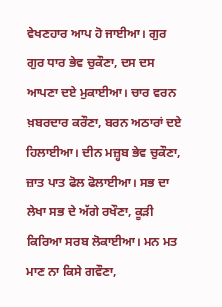ਵੇਖਣਹਾਰ ਆਪ ਹੋ ਜਾਈਆ। ਗੁਰ ਗੁਰ ਧਾਰ ਭੇਵ ਚੁਕੌਣਾ, ਦਸ ਦਸ ਆਪਣਾ ਦਏ ਮੁਕਾਈਆ। ਚਾਰ ਵਰਨ ਖ਼ਬਰਦਾਰ ਕਰੌਣਾ, ਬਰਨ ਅਠਾਰਾਂ ਦਏ ਹਿਲਾਈਆ। ਦੀਨ ਮਜ਼੍ਹਬ ਭੇਵ ਚੁਕੌਣਾ, ਜ਼ਾਤ ਪਾਤ ਫੋਲ ਫੋਲਾਈਆ। ਸਭ ਦਾ ਲੇਖਾ ਸਭ ਦੇ ਅੱਗੇ ਰਖੌਣਾ, ਕੂੜੀ ਕਿਰਿਆ ਸਰਬ ਲੋਕਾਈਆ। ਮਨ ਮਤ ਮਾਣ ਨਾ ਕਿਸੇ ਗਵੌਣਾ,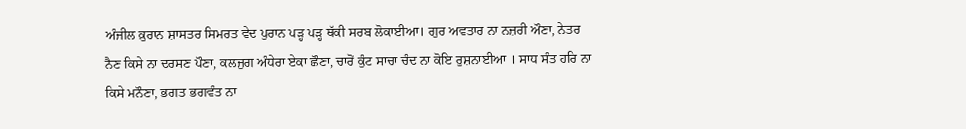ਅੰਜੀਲ ਕ਼ੁਰਾਨ ਸ਼ਾਸਤਰ ਸਿਮਰਤ ਵੇਦ ਪੁਰਾਨ ਪੜ੍ਹ ਪੜ੍ਹ ਥੱਕੀ ਸਰਬ ਲੋਕਾਈਆ। ਗੁਰ ਅਵਤਾਰ ਨਾ ਨਜ਼ਰੀ ਔਣਾ, ਨੇਤਰ ਨੈਣ ਕਿਸੇ ਨਾ ਦਰਸਣ ਪੌਣਾ, ਕਲਜੁਗ ਅੰਧੇਰਾ ਏਕਾ ਛੌਣਾ, ਚਾਰੋਂ ਕੁੰਟ ਸਾਚਾ ਚੰਦ ਨਾ ਕੋਇ ਰੁਸ਼ਨਾਈਆ । ਸਾਧ ਸੰਤ ਹਰਿ ਨਾ ਕਿਸੇ ਮਨੌਣਾ, ਭਗਤ ਭਗਵੰਤ ਨਾ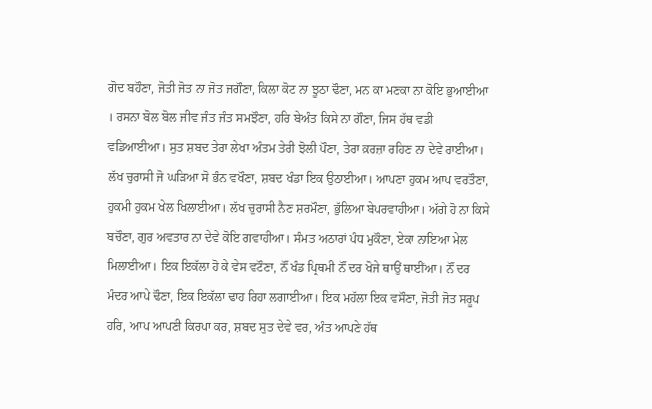ਗੋਦ ਬਹੌਣਾ, ਜੋਤੀ ਜੋਤ ਨਾ ਜੋਤ ਜਗੌਣਾ, ਕਿਲਾ ਕੋਟ ਨਾ ਝੂਠਾ ਢੌਣਾ, ਮਨ ਕਾ ਮਣਕਾ ਨਾ ਕੋਇ ਭੁਆਈਆ । ਰਸਨਾ ਬੋਲ ਬੋਲ ਜੀਵ ਜੰਤ ਜੰਤ ਸਮਝੌਣਾ, ਹਰਿ ਬੇਅੰਤ ਕਿਸੇ ਨਾ ਗੌਣਾ, ਜਿਸ ਹੱਥ ਵਡੀ ਵਡਿਆਈਆ। ਸੁਤ ਸ਼ਬਦ ਤੇਰਾ ਲੇਖਾ ਅੰਤਮ ਤੇਰੀ ਝੋਲੀ ਪੌਣਾ, ਤੇਰਾ ਕ਼ਰਜ਼ਾ ਰਹਿਣ ਨਾ ਦੇਵੇ ਰਾਈਆ। ਲੱਖ ਚੁਰਾਸੀ ਜੋ ਘੜਿਆ ਸੋ ਭੰਨ ਵਖੌਣਾ, ਸ਼ਬਦ ਖੰਡਾ ਇਕ ਉਠਾਈਆ। ਆਪਣਾ ਹੁਕਮ ਆਪ ਵਰਤੌਣਾ, ਹੁਕਮੀ ਹੁਕਮ ਖੇਲ ਖਿਲਾਈਆ। ਲੱਖ ਚੁਰਾਸੀ ਨੈਣ ਸ਼ਰਮੌਣਾ, ਭੁੱਲਿਆ ਬੇਪਰਵਾਹੀਆ। ਅੱਗੇ ਹੋ ਨਾ ਕਿਸੇ ਬਚੌਣਾ, ਗੁਰ ਅਵਤਾਰ ਨਾ ਦੇਵੇ ਕੋਇ ਗਵਾਹੀਆ। ਸੰਮਤ ਅਠਾਰਾਂ ਪੰਧ ਮੁਕੌਣਾ, ਏਕਾ ਨਾਇਆ ਮੇਲ ਮਿਲਾਈਆ। ਇਕ ਇਕੱਲਾ ਹੋ ਕੇ ਵੇਸ ਵਟੌਣਾ, ਨੌਂ ਖੰਡ ਪ੍ਰਿਥਮੀ ਨੌਂ ਦਰ ਖੋਜੇ ਥਾਉਂ ਥਾਈਂਆ। ਨੌਂ ਦਰ ਮੰਦਰ ਆਪੇ ਢੌਣਾ, ਇਕ ਇਕੱਲਾ ਢਾਹ ਰਿਹਾ ਲਗਾਈਆ। ਇਕ ਮਹੱਲਾ ਇਕ ਵਸੌਣਾ, ਜੋਤੀ ਜੋਤ ਸਰੂਪ ਹਰਿ, ਆਪ ਆਪਣੀ ਕਿਰਪਾ ਕਰ, ਸ਼ਬਦ ਸੁਤ ਦੇਵੇ ਵਰ, ਅੰਤ ਆਪਣੇ ਹੱਥ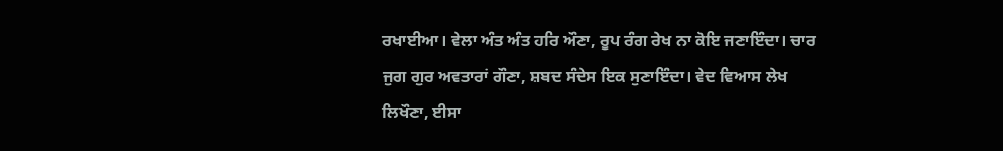ਰਖਾਈਆ। ਵੇਲਾ ਅੰਤ ਅੰਤ ਹਰਿ ਔਣਾ, ਰੂਪ ਰੰਗ ਰੇਖ ਨਾ ਕੋਇ ਜਣਾਇੰਦਾ। ਚਾਰ ਜੁਗ ਗੁਰ ਅਵਤਾਰਾਂ ਗੌਣਾ, ਸ਼ਬਦ ਸੰਦੇਸ ਇਕ ਸੁਣਾਇੰਦਾ। ਵੇਦ ਵਿਆਸ ਲੇਖ ਲਿਖੌਣਾ, ਈਸਾ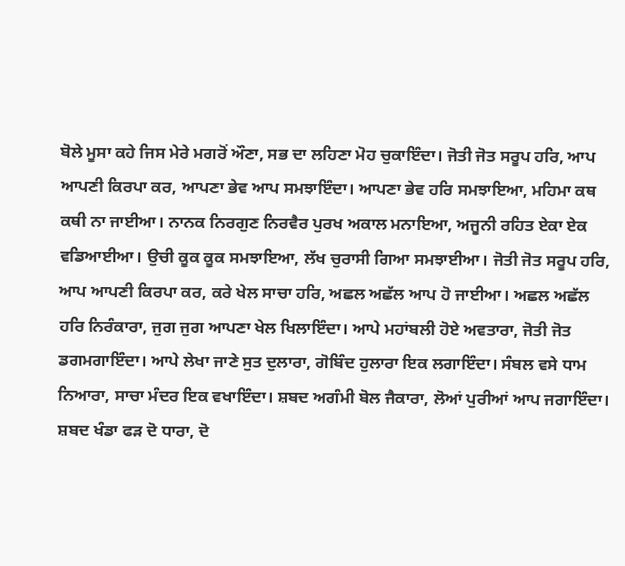ਬੋਲੇ ਮੂਸਾ ਕਹੇ ਜਿਸ ਮੇਰੇ ਮਗਰੋਂ ਔਣਾ, ਸਭ ਦਾ ਲਹਿਣਾ ਮੋਹ ਚੁਕਾਇੰਦਾ। ਜੋਤੀ ਜੋਤ ਸਰੂਪ ਹਰਿ, ਆਪ ਆਪਣੀ ਕਿਰਪਾ ਕਰ, ਆਪਣਾ ਭੇਵ ਆਪ ਸਮਝਾਇੰਦਾ। ਆਪਣਾ ਭੇਵ ਹਰਿ ਸਮਝਾਇਆ, ਮਹਿਮਾ ਕਥ ਕਥੀ ਨਾ ਜਾਈਆ। ਨਾਨਕ ਨਿਰਗੁਣ ਨਿਰਵੈਰ ਪੁਰਖ ਅਕਾਲ ਮਨਾਇਆ, ਅਜੂਨੀ ਰਹਿਤ ਏਕਾ ਏਕ ਵਡਿਆਈਆ। ਉਚੀ ਕੂਕ ਕੂਕ ਸਮਝਾਇਆ, ਲੱਖ ਚੁਰਾਸੀ ਗਿਆ ਸਮਝਾਈਆ। ਜੋਤੀ ਜੋਤ ਸਰੂਪ ਹਰਿ, ਆਪ ਆਪਣੀ ਕਿਰਪਾ ਕਰ, ਕਰੇ ਖੇਲ ਸਾਚਾ ਹਰਿ, ਅਛਲ ਅਛੱਲ ਆਪ ਹੋ ਜਾਈਆ। ਅਛਲ ਅਛੱਲ ਹਰਿ ਨਿਰੰਕਾਰਾ, ਜੁਗ ਜੁਗ ਆਪਣਾ ਖੇਲ ਖਿਲਾਇੰਦਾ। ਆਪੇ ਮਹਾਂਬਲੀ ਹੋਏ ਅਵਤਾਰਾ, ਜੋਤੀ ਜੋਤ ਡਗਮਗਾਇੰਦਾ। ਆਪੇ ਲੇਖਾ ਜਾਣੇ ਸੁਤ ਦੁਲਾਰਾ, ਗੋਬਿੰਦ ਹੁਲਾਰਾ ਇਕ ਲਗਾਇੰਦਾ। ਸੰਬਲ ਵਸੇ ਧਾਮ ਨਿਆਰਾ, ਸਾਚਾ ਮੰਦਰ ਇਕ ਵਖਾਇੰਦਾ। ਸ਼ਬਦ ਅਗੰਮੀ ਬੋਲ ਜੈਕਾਰਾ, ਲੋਆਂ ਪੁਰੀਆਂ ਆਪ ਜਗਾਇੰਦਾ। ਸ਼ਬਦ ਖੰਡਾ ਫੜ ਦੋ ਧਾਰਾ, ਦੋ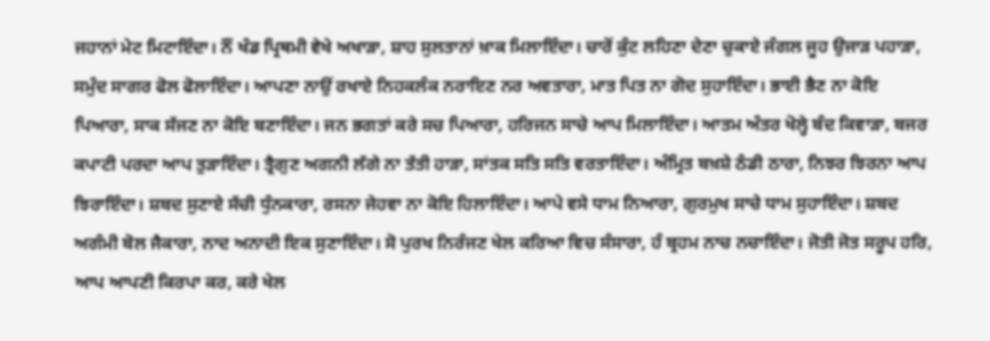ਜਹਾਨਾਂ ਮੇਟ ਮਿਟਾਇੰਦਾ। ਨੌਂ ਖੰਡ ਪ੍ਰਿਥਮੀ ਵੇਖੇ ਅਖਾੜਾ, ਸ਼ਾਹ ਸੁਲਤਾਨਾਂ ਖ਼ਾਕ ਮਿਲਾਇੰਦਾ। ਚਾਰੋਂ ਕੁੰਟ ਲਹਿਣਾ ਦੇਣਾ ਚੁਕਾਏ ਜੰਗਲ ਜੂਹ ਉਜਾੜ ਪਹਾੜਾ, ਸਮੁੰਦ ਸਾਗਰ ਫੋਲ ਫੋਲਾਇੰਦਾ। ਆਪਣਾ ਨਾਉਂ ਰਖਾਏ ਨਿਹਕਲੰਕ ਨਰਾਇਣ ਨਰ ਅਵਤਾਰਾ, ਮਾਤ ਪਿਤ ਨਾ ਗੋਦ ਸੁਹਾਇੰਦਾ। ਭਾਈ ਭੈਣ ਨਾ ਕੋਇ ਪਿਆਰਾ, ਸਾਕ ਸੱਜਣ ਨਾ ਕੋਇ ਬਣਾਇੰਦਾ। ਜਨ ਭਗਤਾਂ ਕਰੇ ਸਚ ਪਿਆਰਾ, ਹਰਿਜਨ ਸਾਚੇ ਆਪ ਮਿਲਾਇੰਦਾ। ਆਤਮ ਅੰਤਰ ਖੋਲ੍ਹੇ ਬੰਦ ਕਿਵਾੜਾ, ਬਜਰ ਕਪਾਟੀ ਪਰਦਾ ਆਪ ਤੁੜਾਇੰਦਾ। ਤ੍ਰੈਗੁਣ ਅਗਨੀ ਲੱਗੇ ਨਾ ਤੱਤੀ ਹਾੜਾ, ਸਾਂਤਕ ਸਤਿ ਸਤਿ ਵਰਤਾਇੰਦਾ। ਅੰਮ੍ਰਿਤ ਬਖ਼ਸ਼ੇ ਠੰਡੀ ਠਾਰਾ, ਨਿਝਰ ਝਿਰਨਾ ਆਪ ਝਿਰਾਇੰਦਾ। ਸ਼ਬਦ ਸੁਣਾਏ ਸੱਚੀ ਧੁੰਨਕਾਰਾ, ਰਸਨਾ ਜੇਹਵਾ ਨਾ ਕੋਇ ਹਿਲਾਇੰਦਾ। ਆਪੇ ਵਸੇ ਧਾਮ ਨਿਆਰਾ, ਗੁਰਮੁਖ ਸਾਚੇ ਧਾਮ ਸੁਹਾਇੰਦਾ। ਸ਼ਬਦ ਅਗੰਮੀ ਬੋਲ ਜੈਕਾਰਾ, ਨਾਦ ਅਨਾਦੀ ਇਕ ਸੁਣਾਇੰਦਾ। ਸੋ ਪੁਰਖ ਨਿਰੰਜਣ ਖੇਲ ਕਰਿਆ ਵਿਚ ਸੰਸਾਰਾ, ਹੰ ਬ੍ਰਹਮ ਨਾਚ ਨਚਾਇੰਦਾ। ਜੋਤੀ ਜੋਤ ਸਰੂਪ ਹਰਿ, ਆਪ ਆਪਣੀ ਕਿਰਪਾ ਕਰ, ਕਰੇ ਖੇਲ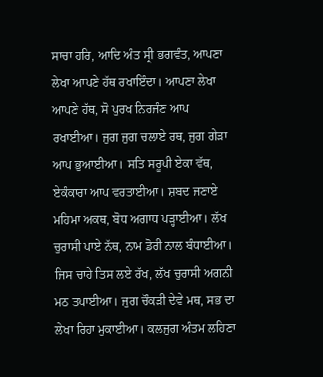ਸਾਚਾ ਹਰਿ, ਆਦਿ ਅੰਤ ਸ੍ਰੀ ਭਗਵੰਤ, ਆਪਣਾ ਲੇਖਾ ਆਪਣੇ ਹੱਥ ਰਖਾਇੰਦਾ। ਆਪਣਾ ਲੇਖਾ ਆਪਣੇ ਹੱਥ, ਸੋ ਪੁਰਖ ਨਿਰਜੰਣ ਆਪ ਰਖਾਈਆ। ਜੁਗ ਜੁਗ ਚਲਾਏ ਰਥ, ਜੁਗ ਗੇੜਾ ਆਪ ਭੁਆਈਆ। ਸਤਿ ਸਰੂਪੀ ਏਕਾ ਵੱਥ, ਏਕੰਕਾਰਾ ਆਪ ਵਰਤਾਈਆ। ਸ਼ਬਦ ਜਣਾਏ ਮਹਿਮਾ ਅਕਥ, ਬੋਧ ਅਗਾਧ ਪੜ੍ਹਾਈਆ। ਲੱਖ ਚੁਰਾਸੀ ਪਾਏ ਨੱਥ, ਨਾਮ ਡੋਰੀ ਨਾਲ ਬੰਧਾਈਆ। ਜਿਸ ਚਾਹੇ ਤਿਸ ਲਏ ਰੱਖ, ਲੱਖ ਚੁਰਾਸੀ ਅਗਨੀ ਮਠ ਤਪਾਈਆ। ਜੁਗ ਚੌਕੜੀ ਦੇਵੇ ਮਥ, ਸਭ ਦਾ ਲੇਖਾ ਰਿਹਾ ਮੁਕਾਈਆ। ਕਲਜੁਗ ਅੰਤਮ ਲਹਿਣਾ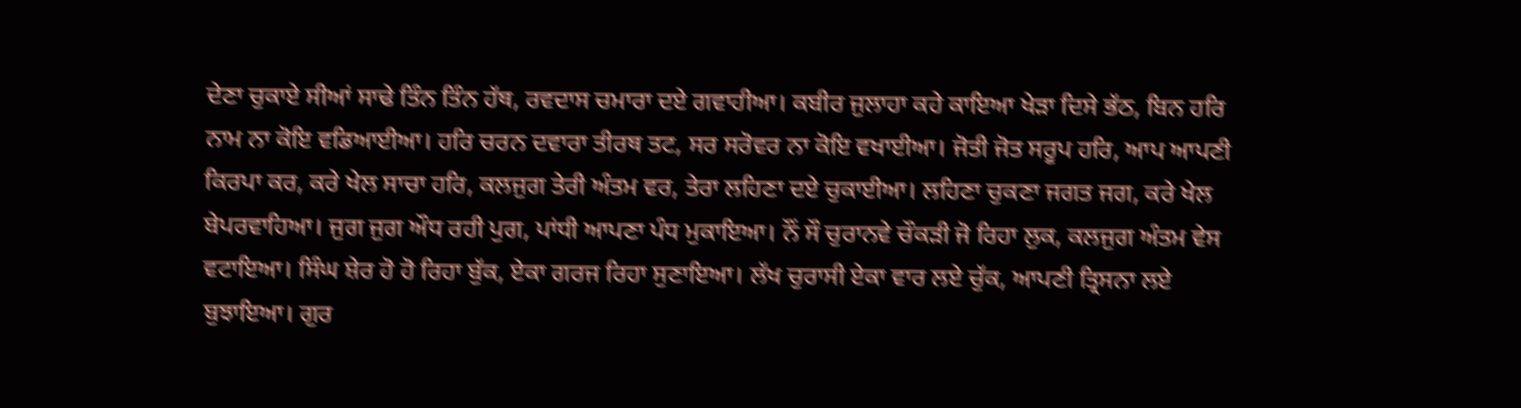ਦੇਣਾ ਚੁਕਾਏ ਸੀਆਂ ਸਾਢੇ ਤਿੰਨ ਤਿੰਨ ਹੱਥ, ਰਵਦਾਸ ਚਮਾਰਾ ਦਏ ਗਵਾਹੀਆ। ਕਬੀਰ ਜੁਲਾਹਾ ਕਹੇ ਕਾਇਆ ਖੇੜਾ ਦਿਸੇ ਭੱਠ, ਬਿਨ ਹਰਿ ਨਾਮ ਨਾ ਕੋਇ ਵਡਿਆਈਆ। ਹਰਿ ਚਰਨ ਦਵਾਰਾ ਤੀਰਥ ਤਟ, ਸਰ ਸਰੋਵਰ ਨਾ ਕੋਇ ਵਖਾਈਆ। ਜੋਤੀ ਜੋਤ ਸਰੂਪ ਹਰਿ, ਆਪ ਆਪਣੀ ਕਿਰਪਾ ਕਰ, ਕਰੇ ਖੇਲ ਸਾਚਾ ਹਰਿ, ਕਲਜੁਗ ਤੇਰੀ ਅੰਤਮ ਵਰ, ਤੇਰਾ ਲਹਿਣਾ ਦਏ ਚੁਕਾਈਆ। ਲਹਿਣਾ ਚੁਕਣਾ ਜਗਤ ਜਗ, ਕਰੇ ਖੇਲ ਬੇਪਰਵਾਹਿਆ। ਜੁਗ ਜੁਗ ਔਧ ਰਹੀ ਪੁਗ, ਪਾਂਧੀ ਆਪਣਾ ਪੰਧ ਮੁਕਾਇਆ। ਨੌਂ ਸੌ ਚੁਰਾਨਵੇ ਚੌਕੜੀ ਜੋ ਰਿਹਾ ਲੁਕ, ਕਲਜੁਗ ਅੰਤਮ ਵੇਸ ਵਟਾਇਆ। ਸਿੰਘ ਸ਼ੇਰ ਹੋ ਹੋ ਰਿਹਾ ਬੁੱਕ, ਏਕਾ ਗਰਜ ਰਿਹਾ ਸੁਣਾਇਆ। ਲੱਖ ਚੁਰਾਸੀ ਏਕਾ ਵਾਰ ਲਏ ਚੁੱਕ, ਆਪਣੀ ਤ੍ਰਿਸਨਾ ਲਏ ਬੁਝਾਇਆ। ਗੁਰ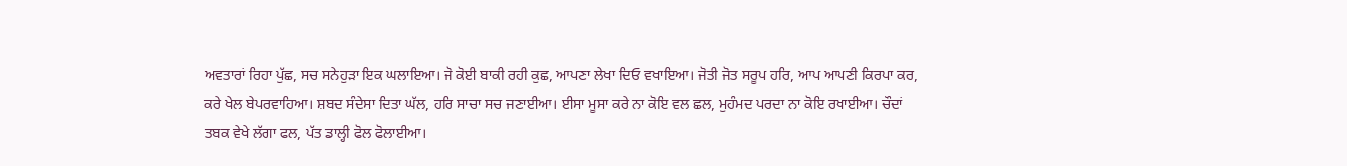ਅਵਤਾਰਾਂ ਰਿਹਾ ਪੁੱਛ, ਸਚ ਸਨੇਹੁੜਾ ਇਕ ਘਲਾਇਆ। ਜੋ ਕੋਈ ਬਾਕੀ ਰਹੀ ਕੁਛ, ਆਪਣਾ ਲੇਖਾ ਦਿਓ ਵਖਾਇਆ। ਜੋਤੀ ਜੋਤ ਸਰੂਪ ਹਰਿ, ਆਪ ਆਪਣੀ ਕਿਰਪਾ ਕਰ, ਕਰੇ ਖੇਲ ਬੇਪਰਵਾਹਿਆ। ਸ਼ਬਦ ਸੰਦੇਸਾ ਦਿਤਾ ਘੱਲ, ਹਰਿ ਸਾਚਾ ਸਚ ਜਣਾਈਆ। ਈਸਾ ਮੂਸਾ ਕਰੇ ਨਾ ਕੋਇ ਵਲ ਛਲ, ਮੁਹੰਮਦ ਪਰਦਾ ਨਾ ਕੋਇ ਰਖਾਈਆ। ਚੌਦਾਂ ਤਬਕ ਵੇਖੇ ਲੱਗਾ ਫਲ, ਪੱਤ ਡਾਲ੍ਹੀ ਫੋਲ ਫੋਲਾਈਆ।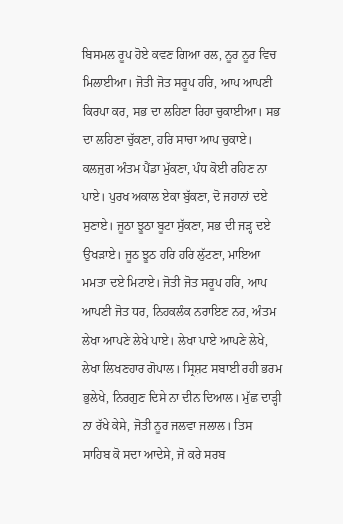ਬਿਸਮਲ ਰੂਪ ਹੋਏ ਕਵਣ ਗਿਆ ਰਲ, ਨੂਰ ਨੂਰ ਵਿਚ ਮਿਲਾਈਆ। ਜੋਤੀ ਜੋਤ ਸਰੂਪ ਹਰਿ, ਆਪ ਆਪਣੀ ਕਿਰਪਾ ਕਰ, ਸਭ ਦਾ ਲਹਿਣਾ ਰਿਹਾ ਚੁਕਾਈਆ। ਸਭ ਦਾ ਲਹਿਣਾ ਚੁੱਕਣਾ, ਹਰਿ ਸਾਚਾ ਆਪ ਚੁਕਾਏ। ਕਲਜੁਗ ਅੰਤਮ ਪੈਂਡਾ ਮੁੱਕਣਾ, ਪੰਧ ਕੋਈ ਰਹਿਣ ਨਾ ਪਾਏ। ਪੁਰਖ ਅਕਾਲ ਏਕਾ ਬੁੱਕਣਾ, ਦੋ ਜਹਾਨਾਂ ਦਏ ਸੁਣਾਏ। ਜੂਠਾ ਝੂਠਾ ਬੂਟਾ ਸੁੱਕਣਾ, ਸਭ ਦੀ ਜੜ੍ਹ ਦਏ ਉਖੜਾਏ। ਜੂਠ ਝੂਠ ਹਰਿ ਹਰਿ ਲੁੱਟਣਾ, ਮਾਇਆ ਮਮਤਾ ਦਏ ਮਿਟਾਏ। ਜੋਤੀ ਜੋਤ ਸਰੂਪ ਹਰਿ, ਆਪ ਆਪਣੀ ਜੋਤ ਧਰ, ਨਿਹਕਲੰਕ ਨਰਾਇਣ ਨਰ, ਅੰਤਮ ਲੇਖਾ ਆਪਣੇ ਲੇਖੇ ਪਾਏ। ਲੇਖਾ ਪਾਏ ਆਪਣੇ ਲੇਖੇ, ਲੇਖਾ ਲਿਖਣਹਾਰ ਗੋਪਾਲ। ਸ੍ਰਿਸ਼ਟ ਸਬਾਈ ਰਹੀ ਭਰਮ ਭੁਲੇਖੇ, ਨਿਰਗੁਣ ਦਿਸੇ ਨਾ ਦੀਨ ਦਿਆਲ। ਮੁੱਛ ਦਾੜ੍ਹੀ ਨਾ ਰੱਖੇ ਕੇਸੇ, ਜੋਤੀ ਨੂਰ ਜਲਵਾ ਜਲਾਲ। ਤਿਸ ਸਾਹਿਬ ਕੋ ਸਦਾ ਆਦੇਸੇ, ਜੋ ਕਰੇ ਸਰਬ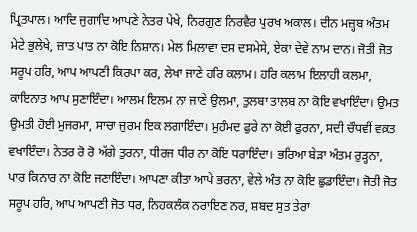ਪ੍ਰਿਤਪਾਲ। ਆਦਿ ਜੁਗਾਦਿ ਆਪਣੇ ਨੇਤਰ ਪੇਖੇ, ਨਿਰਗੁਣ ਨਿਰਵੈਰ ਪੁਰਖ ਅਕਾਲ। ਦੀਨ ਮਜ਼੍ਹਬ ਅੰਤਮ ਮੇਟੇ ਭੁਲੇਖੇ, ਜ਼ਾਤ ਪਾਤ ਨਾ ਕੋਇ ਨਿਸ਼ਾਨ। ਮੇਲ ਮਿਲਾਵਾ ਦਸ ਦਸਮੇਸੇ, ਏਕਾ ਦੇਵੇ ਨਾਮ ਦਾਨ। ਜੋਤੀ ਜੋਤ ਸਰੂਪ ਹਰਿ, ਆਪ ਆਪਣੀ ਕਿਰਪਾ ਕਰ, ਲੇਖਾ ਜਾਣੇ ਹਰਿ ਕਲਾਮ। ਹਰਿ ਕਲਾਮ ਇਲਾਹੀ ਕਲਮਾ, ਕਾਇਨਾਤ ਆਪ ਸੁਣਾਇੰਦਾ। ਆਲਮ ਇਲਮ ਨਾ ਜਾਣੇ ਉਲਮਾ, ਤੁਲਬਾ ਤਾਲਬ ਨਾ ਕੋਇ ਵਖਾਇੰਦਾ। ਉਮਤ ਉਮਤੀ ਹੋਈ ਮੁਜਰਮਾ, ਸਾਚਾ ਜੁਰਮ ਇਕ ਲਗਾਇੰਦਾ। ਮੁਹੰਮਦ ਫੁਰੇ ਨਾ ਕੋਈ ਫੁਰਨਾ, ਸਦੀ ਚੌਧਵੀਂ ਵਕ਼ਤ ਵਖਾਇੰਦਾ। ਨੇਤਰ ਰੋ ਰੋ ਅੱਗੇ ਤੁਰਨਾ, ਧੀਰਜ ਧੀਰ ਨਾ ਕੋਇ ਧਰਾਇੰਦਾ। ਭਰਿਆ ਬੇੜਾ ਅੰਤਮ ਰੁੜ੍ਹਨਾ, ਪਾਰ ਕਿਨਾਰ ਨਾ ਕੋਇ ਜਣਾਇੰਦਾ। ਆਪਣਾ ਕੀਤਾ ਆਪੇ ਭਰਨਾ, ਵੇਲੇ ਅੰਤ ਨਾ ਕੋਇ ਛੁਡਾਇੰਦਾ। ਜੋਤੀ ਜੋਤ ਸਰੂਪ ਹਰਿ, ਆਪ ਆਪਣੀ ਜੋਤ ਧਰ, ਨਿਹਕਲੰਕ ਨਰਾਇਣ ਨਰ, ਸ਼ਬਦ ਸੁਤ ਤੇਰਾ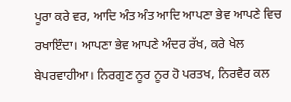ਪੂਰਾ ਕਰੇ ਵਰ, ਆਦਿ ਅੰਤ ਅੰਤ ਆਦਿ ਆਪਣਾ ਭੇਵ ਆਪਣੇ ਵਿਚ ਰਖਾਇੰਦਾ। ਆਪਣਾ ਭੇਵ ਆਪਣੇ ਅੰਦਰ ਰੱਖ, ਕਰੇ ਖੇਲ ਬੇਪਰਵਾਹੀਆ। ਨਿਰਗੁਣ ਨੂਰ ਨੂਰ ਹੋ ਪਰਤਖ, ਨਿਰਵੈਰ ਕਲ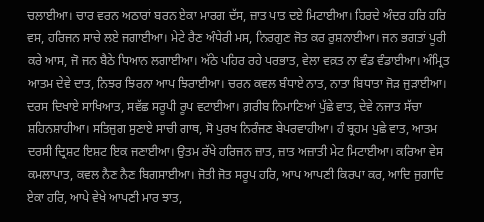ਚਲਾਈਆ। ਚਾਰ ਵਰਨ ਅਠਾਰਾਂ ਬਰਨ ਏਕਾ ਮਾਰਗ ਦੱਸ, ਜ਼ਾਤ ਪਾਤ ਦਏ ਮਿਟਾਈਆ। ਹਿਰਦੇ ਅੰਦਰ ਹਰਿ ਹਰਿ ਵਸ, ਹਰਿਜਨ ਸਾਚੇ ਲਏ ਜਗਾਈਆ। ਮੇਟੇ ਰੈਣ ਅੰਧੇਰੀ ਮਸ, ਨਿਰਗੁਣ ਜੋਤ ਕਰ ਰੁਸ਼ਨਾਈਆ। ਜਨ ਭਗਤਾਂ ਪੂਰੀ ਕਰੇ ਆਸ, ਜੋ ਜਨ ਬੈਠੇ ਧਿਆਨ ਲਗਾਈਆ। ਅੱਠੇ ਪਹਿਰ ਰਹੇ ਪਰਭਾਤ, ਵੇਲਾ ਵਕ਼ਤ ਨਾ ਵੰਡ ਵੰਡਾਈਆ। ਅੰਮ੍ਰਿਤ ਆਤਮ ਦੇਵੇ ਦਾਤ, ਨਿਝਰ ਝਿਰਨਾ ਆਪ ਝਿਰਾਈਆ। ਚਰਨ ਕਵਲ ਬੰਧਾਏ ਨਾਤ, ਨਾਤਾ ਬਿਧਾਤਾ ਜੋੜ ਜੁੜਾਈਆ। ਦਰਸ ਦਿਖਾਏ ਸਾਖਿਆਤ, ਸਵੱਛ ਸਰੂਪੀ ਰੂਪ ਵਟਾਈਆ। ਗ਼ਰੀਬ ਨਿਮਾਣਿਆਂ ਪੁੱਛੇ ਵਾਤ, ਦੇਵੇ ਨਜਾਤ ਸੱਚਾ ਸ਼ਹਿਨਸ਼ਾਹੀਆ। ਸਤਿਜੁਗ ਸੁਣਾਏ ਸਾਚੀ ਗਾਥ, ਸੋ ਪੁਰਖ ਨਿਰੰਜਣ ਬੇਪਰਵਾਹੀਆ। ਹੰ ਬ੍ਰਹਮ ਪੁਛੇ ਵਾਤ, ਆਤਮ ਦਰਸੀ ਦ੍ਰਿਸ਼ਟ ਇਸ਼ਟ ਇਕ ਜਣਾਈਆ। ਉਤਮ ਰੱਖੇ ਹਰਿਜਨ ਜ਼ਾਤ, ਜ਼ਾਤ ਅਜ਼ਾਤੀ ਮੇਟ ਮਿਟਾਈਆ। ਕਰਿਆ ਵੇਸ ਕਮਲਾਪਾਤ, ਕਵਲ ਨੈਣ ਨੈਣ ਬਿਗਸਾਈਆ। ਜੋਤੀ ਜੋਤ ਸਰੂਪ ਹਰਿ, ਆਪ ਆਪਣੀ ਕਿਰਪਾ ਕਰ, ਆਦਿ ਜੁਗਾਦਿ ਏਕਾ ਹਰਿ, ਆਪੇ ਵੇਖੇ ਆਪਣੀ ਮਾਰ ਝਾਤ,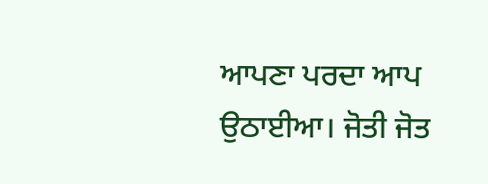ਆਪਣਾ ਪਰਦਾ ਆਪ ਉਠਾਈਆ। ਜੋਤੀ ਜੋਤ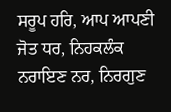ਸਰੂਪ ਹਰਿ, ਆਪ ਆਪਣੀ ਜੋਤ ਧਰ, ਨਿਹਕਲੰਕ ਨਰਾਇਣ ਨਰ, ਨਿਰਗੁਣ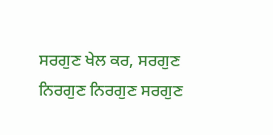ਸਰਗੁਣ ਖੇਲ ਕਰ, ਸਰਗੁਣ ਨਿਰਗੁਣ ਨਿਰਗੁਣ ਸਰਗੁਣ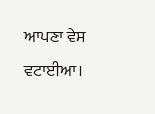ਆਪਣਾ ਵੇਸ ਵਟਾਈਆ।